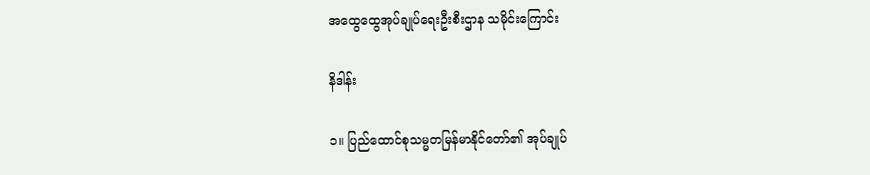အထွေထွေအုပ်ချုပ်ရေးဦးစီးဌာန သမိုင်းကြောင်း

နိဒါန်း

၁။ ပြည်ထောင်စုသမ္မတမြန်မာနိုင်တော်၏ အုပ်ချုပ်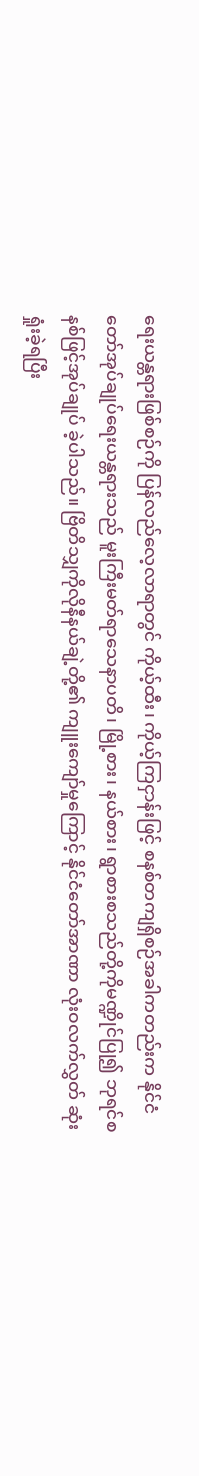ရေးယန္တရားဖြစ်စဉ်ကို ပြန်လည်လေ့လာရာတွင် ကိုယ့်ထီး၊ ကိုယ့်ကြငှာန်းဖြင့် စနစ်တကျရှိစဉ်အခါကတည်းက နိုင်ငံတော်အုပ်ချုပ်ရေးယန္တရားသည် မူးကြီးမတ်ရာသေနာပတိ၊ မြို့စား၊ နယ်စား၊ ရွာစားစသည်တို့ကိုမဏ္ဍိုင်ပြု၍ ဘုရင်စနစ်ဖြင့်အုပ်ချုပ် ခဲ့ပါသည်။ ဗြိတိသျှကိုလိုနီနယ်ချဲ့တို့၏ ကျူးကျော်မှုကြောင့် နိုင်ငံတော်အာဏာ လုံးဝလက်လွှတ် ဆုံးရှုံးခဲ့ရပြီး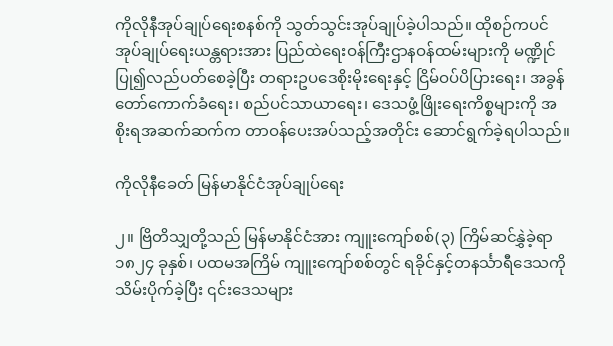ကိုလိုနီအုပ်ချုပ်ရေးစနစ်ကို သွတ်သွင်းအုပ်ချုပ်ခဲ့ပါသည်။ ထိုစဉ်ကပင် အုပ်ချုပ်ရေးယန္တရားအား ပြည်ထဲရေးဝန်ကြီးဌာနဝန်ထမ်းများကို မဏ္ဍိုင်ပြု၍လည်ပတ်စေခဲ့ပြီး တရားဥပဒေစိုးမိုးရေးနှင့် ငြိမ်ဝပ်ပိပြားရေး၊ အခွန်တော်ကောက်ခံရေး၊ စည်ပင်သာယာရေး၊ ဒေသဖွံ့ဖြိုးရေးကိစ္စများကို အစိုးရအဆက်ဆက်က တာဝန်ပေးအပ်သည့်အတိုင်း ဆောင်ရွက်ခဲ့ရပါသည်။

ကိုလိုနီခေတ် မြန်မာနိုင်ငံအုပ်ချုပ်ရေး

၂။ ဗြိတိသျှတို့သည် မြန်မာနိုင်ငံအား ကျူးကျော်စစ်(၃) ကြိမ်ဆင်နွှဲခဲ့ရာ ၁၈၂၄ ခုနှစ်၊ ပထမအကြိမ် ကျူးကျော်စစ်တွင် ရခိုင်နှင့်တနင်္သာရီဒေသကို သိမ်းပိုက်ခဲ့ပြီး ၎င်းဒေသများ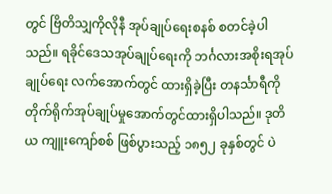တွင် ဗြိတိသျှကိုလိုနီ အုပ်ချုပ်‌ရေးစနစ် စတင်ခဲ့ပါသည်။ ရခိုင်ဒေသအုပ်ချုပ်ရေးကို ဘင်္ဂလားအစိုးရအုပ်ချုပ်ရေး လက်အောက်တွင် ထားရှိခဲ့ပြီး တနင်္သာရီကို တိုက်ရိုက်အုပ်ချုပ်မှုအောက်တွင်ထားရှိပါသည်။ ဒုတိယ ကျူးကျော်စစ် ဖြစ်ပွားသည့် ၁၈၅၂ ခုနှစ်တွင် ပဲ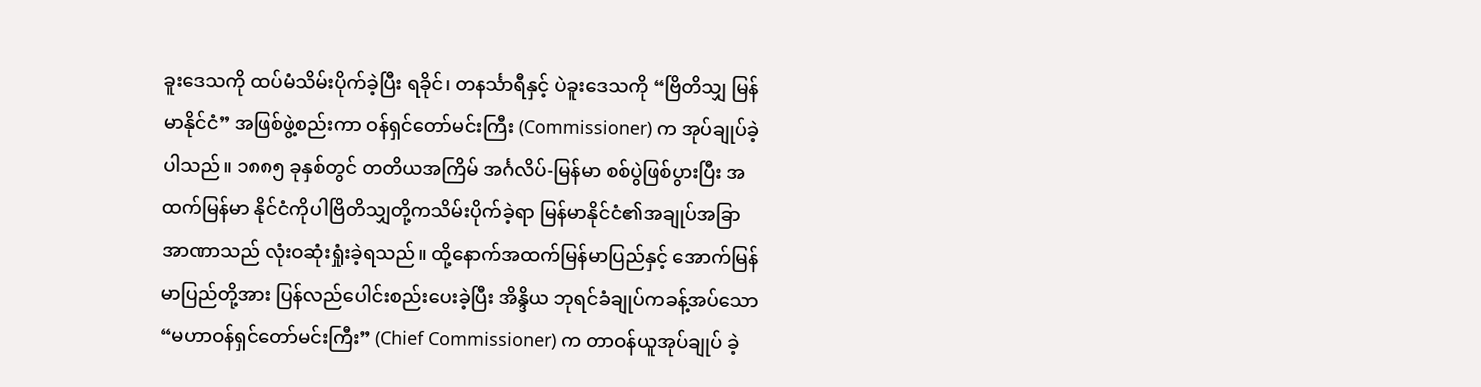ခူးဒေသကို ထပ်မံသိမ်းပိုက်ခဲ့ပြီး ရခိုင်၊ တနင်္သာရီနှင့် ပဲခူးဒေသကို “ဗြိတိသျှ မြန်မာနိုင်ငံ” အဖြစ်ဖွဲ့စည်းကာ ဝန်ရှင်တော်မင်းကြီး (Commissioner) က အုပ်ချုပ်ခဲ့ပါသည်။ ၁၈၈၅ ခုနှစ်တွင် တတိယအကြိမ် အင်္ဂလိပ်-မြန်မာ စစ်ပွဲဖြစ်ပွားပြီး အထက်မြန်မာ နိုင်ငံကိုပါဗြိတိသျှတို့ကသိမ်းပိုက်ခဲ့ရာ မြန်မာနိုင်ငံ၏အချုပ်အခြာအာဏာသည် လုံးဝဆုံးရှုံးခဲ့ရသည်။ ထို့နောက်အထက်မြန်မာပြည်နှင့် အောက်မြန်မာပြည်တို့အား ပြန်လည်ပေါင်းစည်းပေးခဲ့ပြီး အိန္ဒိယ ဘုရင်ခံချုပ်ကခန့်အပ်သော “မဟာဝန်ရှင်တော်မင်းကြီး” (Chief Commissioner) က တာဝန်ယူအုပ်ချုပ် ခဲ့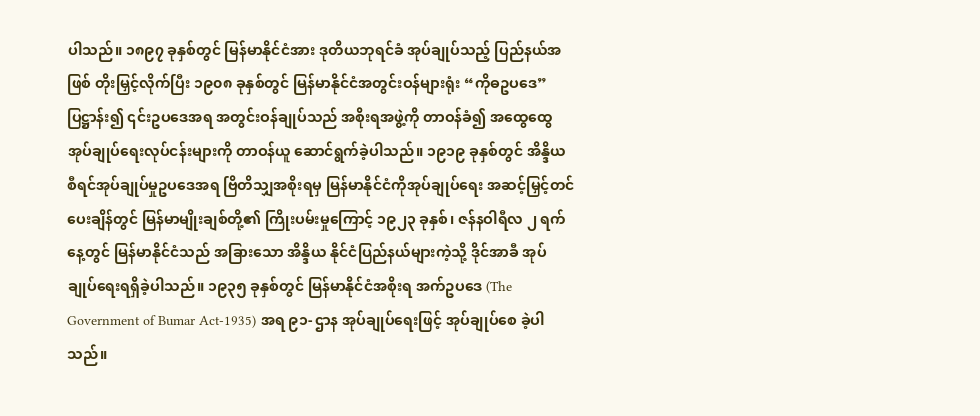ပါသည်။ ၁၈၉၇ ခုနှစ်တွင် မြန်မာနိုင်ငံအား ဒုတိယဘုရင်ခံ အုပ်ချုပ်သည့် ပြည်နယ်အဖြစ် တိုးမြှင့်လိုက်ပြီး ၁၉၀၈ ခုနှစ်တွင် မြန်မာနိုင်ငံအတွင်းဝန်များရုံး “ကိုဓဥပဒေ” ပြဋ္ဌာန်း၍ ၎င်းဥပဒေအရ အတွင်းဝန်ချုပ်သည် အစိုးရအဖွဲ့ကို တာဝန်ခံ၍ အထွေထွေအုပ်ချုပ်ရေးလုပ်ငန်းများကို တာဝန်ယူ ဆောင်ရွက်ခဲ့ပါသည်။ ၁၉၁၉ ခုနှစ်တွင် အိန္ဒိယစီရင်အုပ်ချုပ်မှုဥပဒေအရ ဗြိတိသျှအစိုးရမှ မြန်မာနိုင်ငံကိုအုပ်ချုပ်ရေး အဆင့်မြှင့်တင်ပေးချိန်တွင် မြန်မာမျိုးချစ်တို့၏ ကြိုးပမ်းမှုကြောင့် ၁၉၂၃ ခုနှစ်၊ ဇန်နဝါရီလ ၂ ရက်နေ့တွင် မြန်မာနိုင်ငံသည် အခြားသော အိန္ဒိယ နိုင်ငံပြည်နယ်များကဲ့သို့ ဒိုင်အာခီ အုပ်ချုပ်ရေးရရှိခဲ့ပါသည်။ ၁၉၃၅ ခုနှစ်တွင် မြန်မာနိုင်ငံအစိုးရ အက်ဥပဒေ (The Government of Bumar Act-1935) အရ ၉၁- ဌာန အုပ်ချုပ်ရေးဖြင့် အုပ်ချုပ်စေ ခဲ့ပါသည်။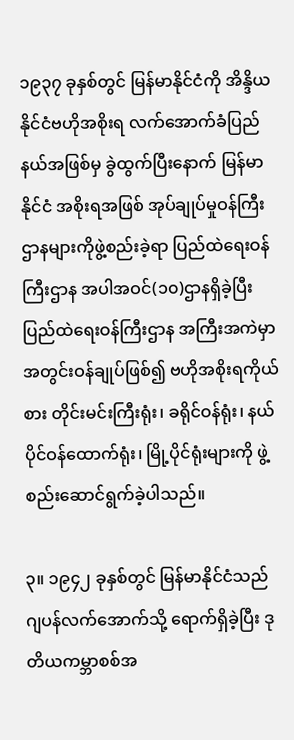၁၉၃၇ ခုနှစ်တွင် မြန်မာနိုင်ငံကို အိန္ဒိယနိုင်ငံဗဟိုအစိုးရ လက်အောက်ခံပြည်နယ်အဖြစ်မှ ခွဲထွက်ပြီးနောက် မြန်မာနိုင်ငံ အစိုးရအဖြစ် အုပ်ချုပ်မှုဝန်ကြီးဌာနများကိုဖွဲ့စည်းခဲ့ရာ ပြည်ထဲရေးဝန်ကြီးဌာန အပါအဝင်(၁၀)ဌာနရှိခဲ့ပြီး ပြည်ထဲရေးဝန်ကြီးဌာန အကြီးအကဲမှာ အတွင်းဝန်ချုပ်ဖြစ်၍ ဗဟိုအစိုးရကိုယ်စား တိုင်းမင်းကြီးရုံး၊ ခရိုင်ဝန်ရုံး၊ နယ်ပိုင်ဝန်ထောက်ရုံး၊ မြို့ပိုင်ရုံးများကို ဖွဲ့စည်းဆောင်ရွက်ခဲ့ပါသည်။

၃။ ၁၉၄၂ ခုနှစ်တွင် မြန်မာနိုင်ငံသည် ဂျပန်လက်အောက်သို့ ရောက်ရှိခဲ့ပြီး ဒုတိယကမ္ဘာစစ်အ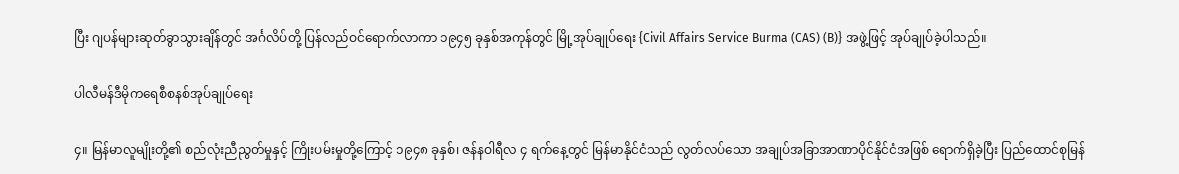ပြီး ဂျပန်များဆုတ်ခွာသွားချိန်တွင် အင်္ဂလိပ်တို့ ပြန်လည်ဝင်ရောက်လာကာ ၁၉၄၅ ခုနှစ်အကုန်တွင် မြို့အုပ်ချုပ်ရေး {Civil Affairs Service Burma (CAS) (B)} အဖွဲ့ဖြင့် အုပ်ချုပ်ခဲ့ပါသည်။

ပါလီမန်ဒီမိုကရေစီစနစ်အုပ်ချုပ်ရေး

၄။ မြန်မာလူမျိုးတို့၏ စည်လုံးညီညွတ်မှုနှင့် ကြိုးပမ်းမှုတို့ကြောင့် ၁၉၄၈ ခုနှစ်၊ ဇန်နဝါရီလ ၄ ရက်နေ့တွင် မြန်မာနိုင်ငံသည် လွတ်လပ်သော အချုပ်အခြာအာဏာပိုင်နိုင်ငံအဖြစ် ရောက်ရှိခဲ့ပြီး ပြည်ထောင်စုမြန်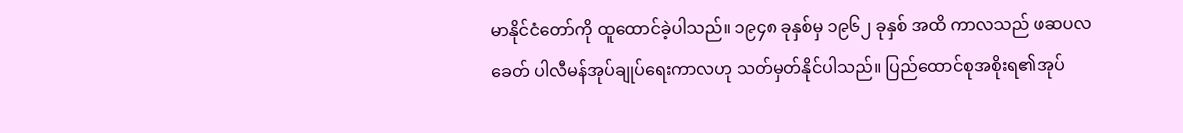မာနိုင်ငံတော်ကို ထူထောင်ခဲ့ပါသည်။ ၁၉၄၈ ခုနှစ်မှ ၁၉၆၂ ခုနှစ် အထိ ကာလသည် ဖဆပလခေတ် ပါလီမန်အုပ်ချုပ်ရေးကာလဟု သတ်မှတ်နိုင်ပါသည်။ ပြည်ထောင်စုအစိုးရ၏အုပ်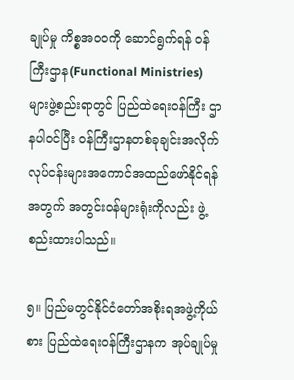ချုပ်မှု ကိစ္စအဝဝကို ဆောင်ရွက်ရန် ဝန်ကြီးဌာန(Functional Ministries) များဖွဲ့စည်းရာတွင် ပြည်ထဲရေးဝန်ကြီး ဌာနပါဝင်ပြီး ဝန်ကြီးဌာနတစ်ခုချင်းအလိုက် လုပ်ငန်းများအကောင်အထည်ဖော်နိုင်ရန်အတွက် အတွင်းဝန်များရုံးကိုလည်း ဖွဲ့စည်းထားပါသည်။

၅။ ပြည်မတွင်နိုင်ငံတော်အစိုးရအဖွဲ့ကိုယ်စား ပြည်ထဲရေးဝန်ကြီးဌာနက အုပ်ချုပ်မှု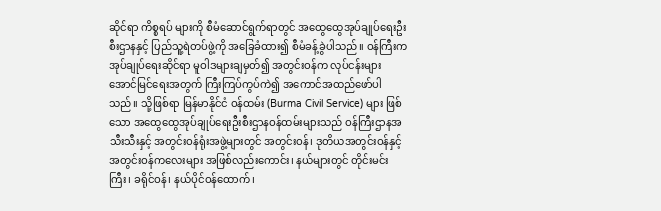ဆိုင်ရာ ကိစ္စရပ် များကို စီမံဆောင်ရွက်ရာတွင် အထွေထွေအုပ်ချုပ်ရေးဦးစီးဌာနနှင့် ပြည်သူ့ရဲတပ်ဖွဲ့ကို အခြေခံထား၍ စီမံခန့်ခွဲပါသည်။ ဝန်ကြီးက အုပ်ချုပ်ရေးဆိုင်ရာ မူဝါဒများချမှတ်၍ အတွင်းဝန်က လုပ်ငန်းများ အောင်မြင်ရေးအတွက် ကြီးကြပ်ကွပ်ကဲ၍ အကောင်အထည်ဖော်ပါသည်။ သို့ဖြစ်ရာ မြန်မာနိုင်ငံ ဝန်ထမ်း (Burma Civil Service) များ ဖြစ်သော အထွေထွေအုပ်ချုပ်ရေးဦးစီးဌာနဝန်ထမ်းများသည် ဝန်ကြီးဌာနအသီးသီးနှင့် အတွင်းဝန်ရုံးအဖွဲ့များတွင် အတွင်းဝန်၊ ဒုတိယအတွင်းဝန်နှင့် အတွင်းဝန်ကလေးများ အဖြစ်လည်းကောင်း၊ နယ်များတွင် တိုင်းမင်းကြီး၊ ခရိုင်ဝန်၊ နယ်ပိုင်ဝန်ထောက်၊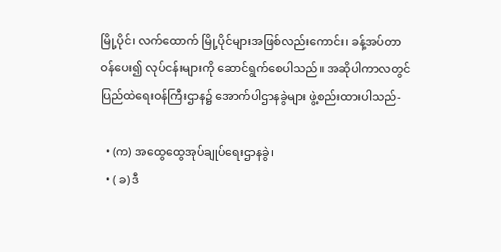မြို့ပိုင်၊ လက်ထောက် မြို့ပိုင်များအဖြစ်လည်းကောင်း၊ ခန့်အပ်တာဝန်ပေး၍ လုပ်ငန်းများကို ဆောင်ရွက်စေပါသည်။ အဆိုပါကာလတွင် ပြည်ထဲရေးဝန်ကြီးဌာန၌ အောက်ပါဌာနခွဲများ ဖွဲ့စည်းထားပါသည်-

  • (က) အထွေထွေအုပ်ချုပ်ရေးဌာနခွဲ၊
  • ( ခ) ဒီ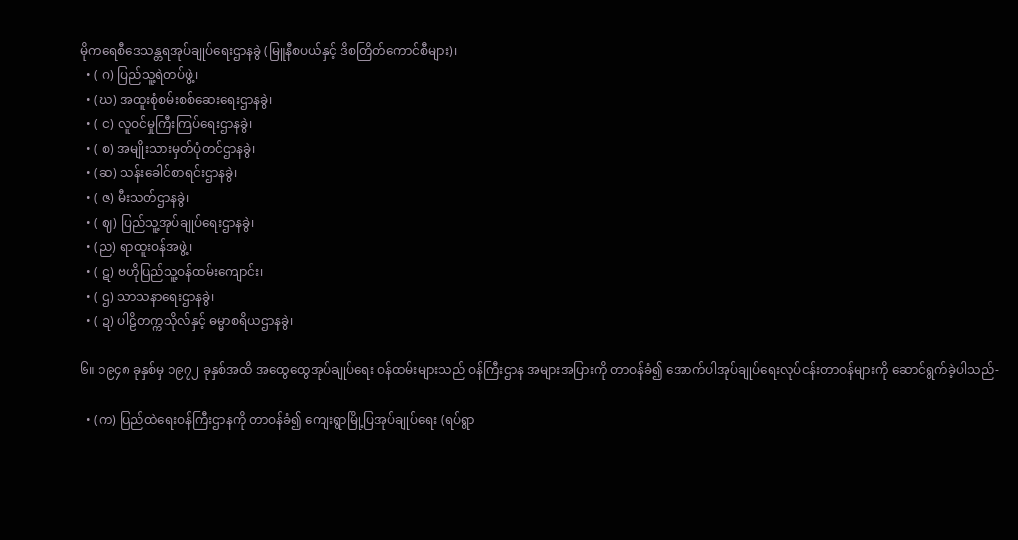မိုကရေစီဒေသန္တရအုပ်ချုပ်ရေးဌာနခွဲ (မြူနီစပယ်နှင့် ဒိစတြိတ်ကောင်စီများ)၊
  • ( ဂ) ပြည်သူ့ရဲတပ်ဖွဲ့၊
  • (ဃ) အထူးစုံစမ်းစစ်ဆေးရေးဌာနခွဲ၊
  • ( င) လူဝင်မှုကြီးကြပ်ရေးဌာနခွဲ၊
  • ( စ) အမျိုးသားမှတ်ပုံတင်ဌာနခွဲ၊
  • (ဆ) သန်းခေါင်စာရင်းဌာနခွဲ၊
  • ( ဇ) မီးသတ်ဌာနခွဲ၊
  • ( ဈ) ပြည်သူ့အုပ်ချုပ်ရေးဌာနခွဲ၊
  • (ည) ရာထူးဝန်အဖွဲ့၊
  • ( ဋ) ဗဟိုပြည်သူ့ဝန်ထမ်းကျောင်း၊
  • ( ဌ) သာသနာရေးဌာနခွဲ၊
  • ( ဍ) ပါဠိတက္ကသိုလ်နှင့် ဓမ္မာစရိယဌာနခွဲ၊

၆။ ၁၉၄၈ ခုနှစ်မှ ၁၉၇၂ ခုနှစ်အထိ အထွေထွေအုပ်ချုပ်ရေး ဝန်ထမ်းများသည် ဝန်ကြီးဌာန အများအပြားကို တာဝန်ခံ၍ အောက်ပါအုပ်ချုပ်ရေးလုပ်ငန်းတာဝန်များကို ဆောင်ရွက်ခဲ့ပါသည်-

  • (က) ပြည်ထဲရေးဝန်ကြီးဌာနကို တာဝန်ခံ၍ ကျေးရွာမြို့ပြအုပ်ချုပ်ရေး (ရပ်ရွာ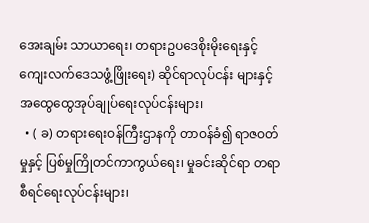အေးချမ်း သာယာရေး၊ တရားဥပဒေစိုးမိုးရေးနှင့် ကျေးလက်ဒေသဖွံ့ဖြိုးရေး) ဆိုင်ရာလုပ်ငန်း များနှင့် အထွေထွေအုပ်ချုပ်ရေးလုပ်ငန်းများ၊
  • ( ခ) တရားရေးဝန်ကြီးဌာနကို တာဝန်ခံ၍ ရာဇဝတ်မှုနှင့် ပြစ်မှုကြိုတင်ကာကွယ်ရေး၊ မှုခင်းဆိုင်ရာ တရာစီရင်ရေးလုပ်ငန်းများ၊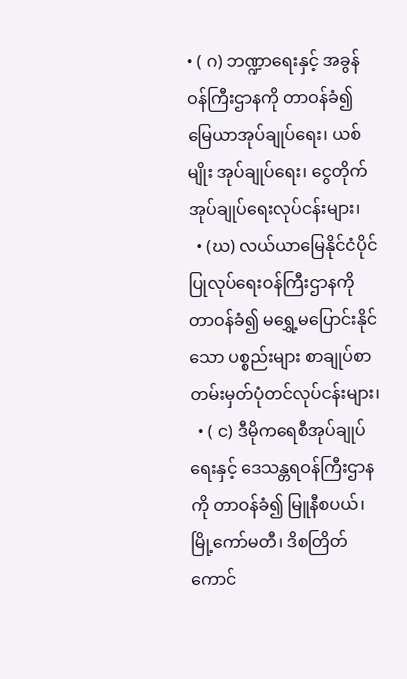• ( ဂ) ဘဏ္ဍာရေးနှင့် အခွန်ဝန်ကြီးဌာနကို တာဝန်ခံ၍ မြေယာအုပ်ချုပ်ရေး၊ ယစ်မျိုး အုပ်ချုပ်ရေး၊ ငွေတိုက်အုပ်ချုပ်ရေးလုပ်ငန်းများ၊
  • (ဃ) လယ်ယာမြေနိုင်ငံပိုင် ပြုလုပ်ရေးဝန်ကြီးဌာနကို တာဝန်ခံ၍ မရွှေ့မပြောင်းနိုင်သော ပစ္စည်းများ စာချုပ်စာတမ်းမှတ်ပုံတင်လုပ်ငန်းများ၊
  • ( င) ဒီမိုကရေစီအုပ်ချုပ်ရေးနှင့် ဒေသန္တရဝန်ကြီးဌာနကို တာဝန်ခံ၍ မြူနီစပယ်၊ မြို့ကော်မတီ၊ ဒိစတြိတ်ကောင်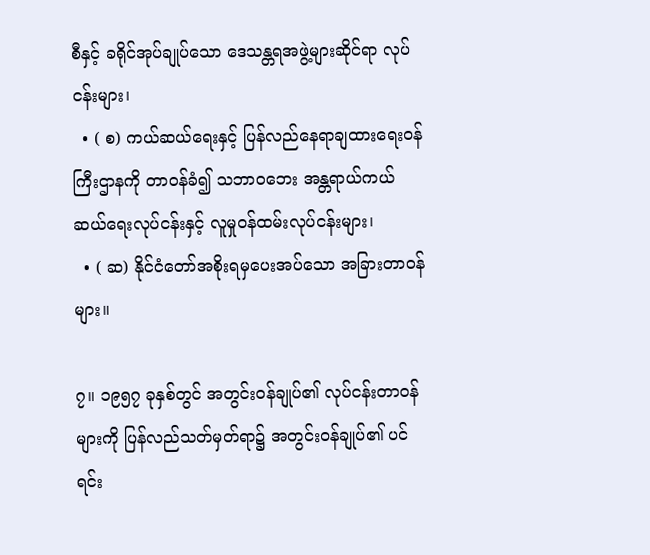စီနှင့် ခရိုင်အုပ်ချုပ်သော ဒေသန္တရအဖွဲ့များဆိုင်ရာ လုပ်ငန်းများ၊
  • ( စ) ကယ်ဆယ်ရေးနှင့် ပြန်လည်နေရာချထားရေးဝန်ကြီးဌာနကို တာဝန်ခံ၍ သဘာဝဘေး အန္တရာယ်ကယ်ဆယ်ရေးလုပ်ငန်းနှင့် လူမှုဝန်ထမ်းလုပ်ငန်းများ၊
  • ( ဆ) နိုင်ငံတော်အစိုးရမှပေးအပ်သော အခြားတာဝန်များ။

၇။ ၁၉၅၇ ခုနှစ်တွင် အတွင်းဝန်ချုပ်၏ လုပ်ငန်းတာဝန်များကို ပြန်လည်သတ်မှတ်ရာ၌ အတွင်းဝန်ချုပ်၏ ပင်ရင်း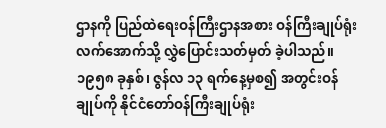ဌာနကို ပြည်ထဲရေးဝန်ကြီးဌာနအစား ဝန်ကြီးချုပ်ရုံးလက်အောက်သို့ လွှဲပြောင်းသတ်မှတ် ခဲ့ပါသည်။ ၁၉၅၈ ခုနှစ်၊ ဇွန်လ ၁၃ ရက်နေ့မှစ၍ အတွင်းဝန်ချုပ်ကို နိုင်ငံတော်ဝန်ကြီးချုပ်ရုံး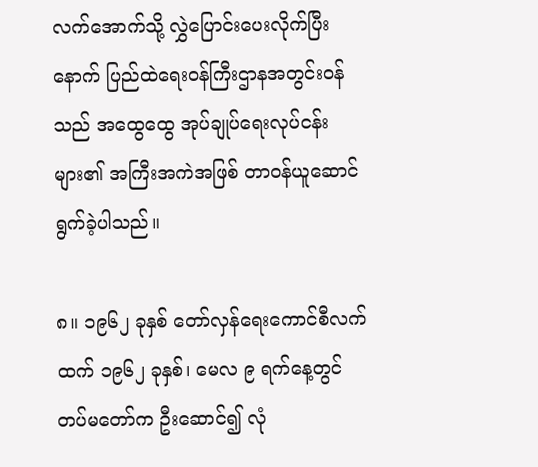လက်အောက်သို့ လွှဲပြောင်းပေးလိုက်ပြီးနောက် ပြည်ထဲရေးဝန်ကြီးဌာနအတွင်းဝန်သည် အထွေထွေ အုပ်ချုပ်ရေးလုပ်ငန်းများ၏ အကြီးအကဲအဖြစ် တာဝန်ယူဆောင်ရွက်ခဲ့ပါသည်။

၈။ ၁၉၆၂ ခုနှစ် တော်လှန်ရေးကောင်စီလက်ထက် ၁၉၆၂ ခုနှစ်၊ မေလ ၉ ရက်နေ့တွင် တပ်မတော်က ဦးဆောင်၍ လုံ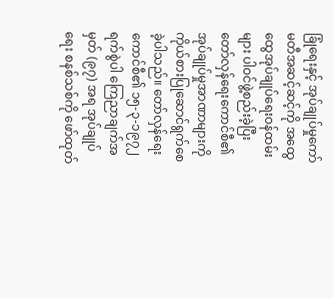ခြုံရေးနှင့် အုပ်ချုပ်မှုကော်မတီအဆင့်ဆင့်ကို အထွေထွေအုပ်ချုပ်ရေးဝန်ထမ်းများ ပါဝင်ဖွဲ့စည်းခဲ့ပြီး တော်လှန်ရေးကောင်စီ၏ အုပ်ချုပ်မှုအာဏာများကို ကိုယ်စားပြုဆောင်ရွက်စေခဲ့ပါသည်။ တော်လှန်ရေးကောင်စီ၏ ၁၅-၃-၁၉၇၂ ရက်စွဲပါ ကြေညာချက်အမှတ် (၉၇) အရ အုပ်ချုပ်ရေး စနစ်သစ်ကို ဖော်ထုတ်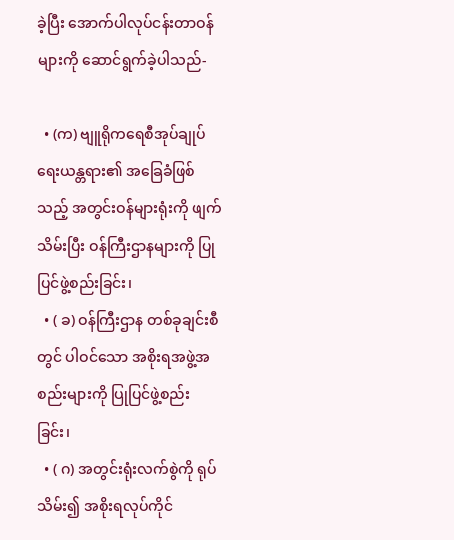ခဲ့ပြီး အောက်ပါလုပ်ငန်းတာဝန်များကို ဆောင်ရွက်ခဲ့ပါသည်-

  • (က) ဗျူရိုကရေစီအုပ်ချုပ်ရေးယန္တရား၏ အခြေခံဖြစ်သည့် အတွင်းဝန်များရုံးကို ဖျက်သိမ်းပြီး ဝန်ကြီးဌာနများကို ပြုပြင်ဖွဲ့စည်းခြင်း၊
  • ( ခ) ဝန်ကြီးဌာန တစ်ခုချင်းစီတွင် ပါဝင်သော အစိုးရအဖွဲ့အစည်းများကို ပြုပြင်ဖွဲ့စည်းခြင်း၊
  • ( ဂ) အတွင်းရုံးလက်စွဲကို ရုပ်သိမ်း၍ အစိုးရလုပ်ကိုင်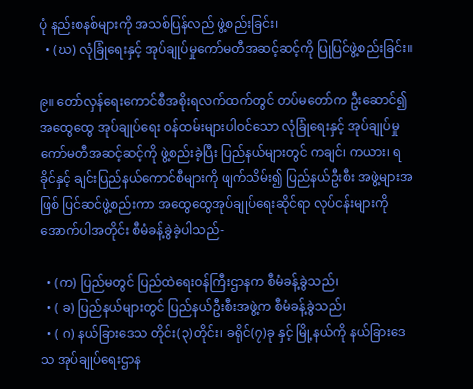ပုံ နည်းစနစ်များကို အသစ်ပြန်လည် ဖွဲ့စည်းခြင်း၊
  • (ဃ) လုံခြုံရေးနှင့် အုပ်ချုပ်မှုကော်မတီအဆင့်ဆင့်ကို ပြုပြင်ဖွဲ့စည်းခြင်း။

၉။ တော်လှန်ရေးကောင်စီအစိုးရလက်ထက်တွင် တပ်မတော်က ဦးဆောင်၍ အထွေထွေ အုပ်ချုပ်ရေး ဝန်ထမ်းများပါဝင်သော လုံခြုံရေးနှင့် အုပ်ချုပ်မှုကော်မတီအဆင့်ဆင့်ကို ဖွဲ့စည်းခဲ့ပြီး ပြည်နယ်များတွင် ကချင်၊ ကယား၊ ရခိုင်နှင့် ချင်းပြည်နယ်ကောင်စီများကို ဖျက်သိမ်း၍ ပြည်နယ်ဦးစီး အဖွဲ့များအဖြစ် ပြင်ဆင်ဖွဲ့စည်းကာ အထွေထွေအုပ်ချုပ်ရေးဆိုင်ရာ လုပ်ငန်းများကို အောက်ပါအတိုင်း စီမံခန့်ခွဲခဲ့ပါသည်-

  • (က) ပြည်မတွင် ပြည်ထဲရေးဝန်ကြီးဌာနက စီမံခန့်ခွဲသည်၊
  • ( ခ) ပြည်နယ်များတွင် ပြည်နယ်ဦးစီးအဖွဲ့က စီမံခန့်ခွဲသည်၊
  • ( ဂ) နယ်ခြားဒေသ တိုင်း(၃)တိုင်း၊ ခရိုင်(၇)ခု နှင့် မြို့နယ်ကို နယ်ခြားဒေသ အုပ်ချုပ်ရေးဌာန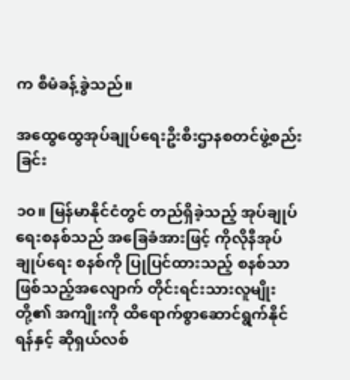က စီမံခန့်ခွဲသည်။

အထွေထွေအုပ်ချုပ်ရေးဦးစီးဌာနစတင်ဖွဲ့စည်းခြင်း

၁၀။ မြန်မာနိုင်ငံတွင် တည်ရှိခဲ့သည့် အုပ်ချုပ်ရေးစနစ်သည် အခြေခံအားဖြင့် ကိုလိုနီအုပ်ချုပ်ရေး စနစ်ကို ပြုပြင်ထားသည့် စနစ်သာ ဖြစ်သည့်အလျောက် တိုင်းရင်းသားလူမျိုးတို့၏ အကျိုးကို ထိရောက်စွာဆောင်ရွက်နိုင်ရန်နှင့် ဆိုရှယ်လစ်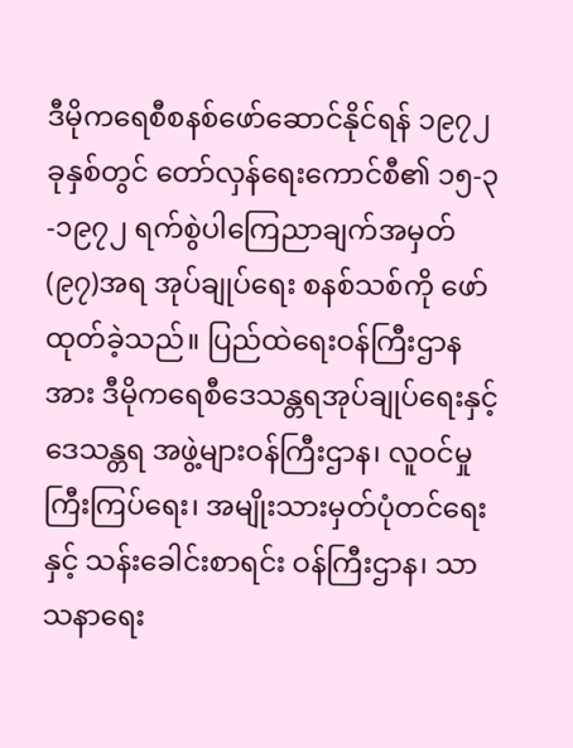ဒီမိုကရေစီစနစ်ဖော်ဆောင်နိုင်ရန် ၁၉၇၂ ခုနှစ်တွင် တော်လှန်ရေးကောင်စီ၏ ၁၅-၃-၁၉၇၂ ရက်စွဲပါကြေညာချက်အမှတ် (၉၇)အရ အုပ်ချုပ်ရေး စနစ်သစ်ကို ဖော်ထုတ်ခဲ့သည်။ ပြည်ထဲရေးဝန်ကြီးဌာနအား ဒီမိုကရေစီဒေသန္တရအုပ်ချုပ်ရေးနှင့် ဒေသန္တရ အဖွဲ့များဝန်ကြီးဌာန၊ လူဝင်မှုကြီးကြပ်ရေး၊ အမျိုးသားမှတ်ပုံတင်ရေးနှင့် သန်းခေါင်းစာရင်း ဝန်ကြီးဌာန၊ သာသနာရေး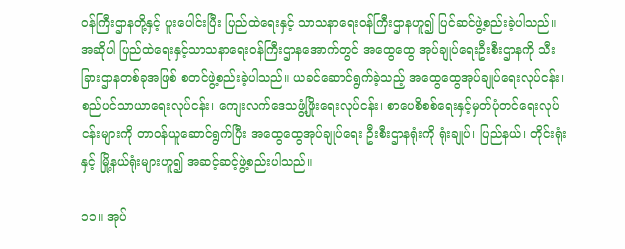ဝန်ကြီးဌာနတို့နှင့် ပူးပေါင်းပြီး ပြည်ထဲရေးနှင့် သာသနာရေးဝန်ကြီးဌာနဟူ၍ ပြင်ဆင်ဖွဲ့စည်းခဲ့ပါသည်။ အဆိုပါ ပြည်ထဲရေးနှင့်သာသနာရေးဝန်ကြီးဌာနအောက်တွင် အထွေထွေ အုပ်ချုပ်ရေးဦးစီးဌာနကို သီးခြားဌာနတစ်ခုအဖြစ် စတင်ဖွဲ့စည်းခဲ့ပါသည်။ ယခင်ဆောင်ရွက်ခဲ့သည့် အထွေထွေအုပ်ချုပ်ရေးလုပ်ငန်း၊ စည်ပင်သာယာရေးလုပ်ငန်း၊ ကျေးလက်ဒေသဖွံ့ဖြိုးရေးလုပ်ငန်း၊ စာပေစိစစ်ရေးနှင့်မှတ်ပုံတင်ရေးလုပ်ငန်းများကို တာဝန်ယူဆောင်ရွက်ပြီး အထွေထွေအုပ်ချုပ်ရေး ဦးစီးဌာနရုံးကို ရုံးချုပ်၊ ပြည်နယ်၊ တိုင်းရုံးနှင့် မြို့နယ်ရုံးများဟူ၍ အဆင့်ဆင့်ဖွဲ့စည်းပါသည်။

၁၁။ အုပ်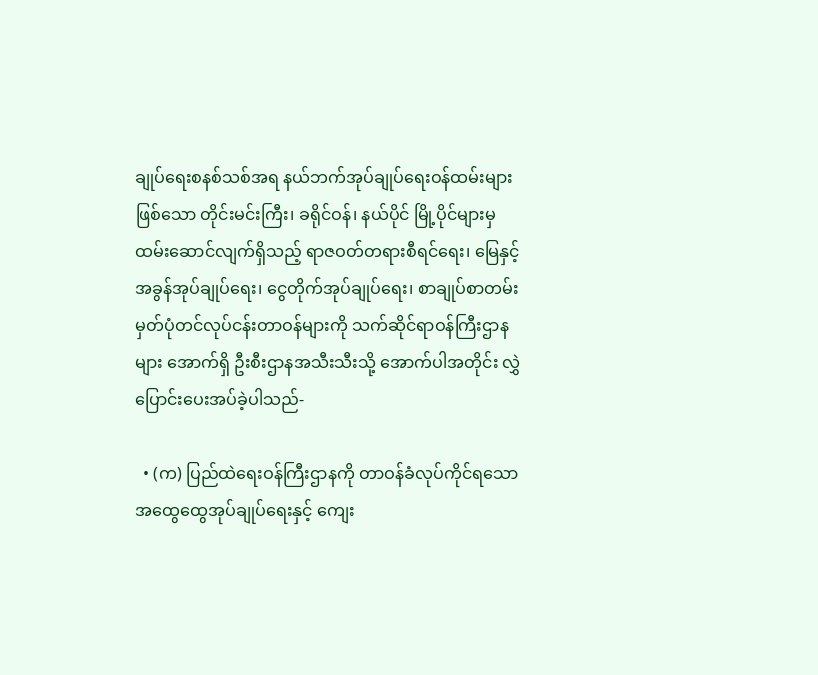ချုပ်ရေးစနစ်သစ်အရ နယ်ဘက်အုပ်ချုပ်ရေးဝန်ထမ်းများဖြစ်သော တိုင်းမင်းကြီး၊ ခရိုင်ဝန်၊ နယ်ပိုင် မြို့ပိုင်များမှ ထမ်းဆောင်လျက်ရှိသည့် ရာဇဝတ်တရားစီရင်ရေး၊ မြေနှင့် အခွန်အုပ်ချုပ်ရေး၊ ငွေတိုက်အုပ်ချုပ်ရေး၊ စာချုပ်စာတမ်းမှတ်ပုံတင်လုပ်ငန်းတာဝန်များကို သက်ဆိုင်ရာဝန်ကြီးဌာနများ အောက်ရှိ ဦးစီးဌာနအသီးသီးသို့ အောက်ပါအတိုင်း လွှဲပြောင်းပေးအပ်ခဲ့ပါသည်-

  • (က) ပြည်ထဲရေးဝန်ကြီးဌာနကို တာဝန်ခံလုပ်ကိုင်ရသော အထွေထွေအုပ်ချုပ်ရေးနှင့် ကျေး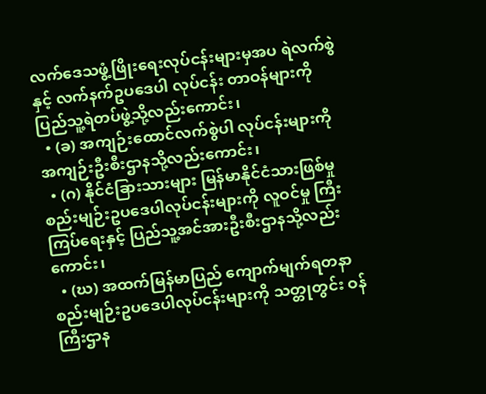လက်ဒေသဖွံ့ဖြိုးရေးလုပ်ငန်းများမှအပ ရဲလက်စွဲနှင့် လက်နက်ဥပဒေပါ လုပ်ငန်း တာဝန်များကို ပြည်သူ့ရဲတပ်ဖွဲ့သို့လည်းကောင်း၊
  • (ခ) အကျဉ်းထောင်လက်စွဲပါ လုပ်ငန်းများကို အကျဉ်းဦးစီးဌာနသို့လည်းကောင်း၊
  • (ဂ) နိုင်ငံခြားသားများ မြန်မာနိုင်ငံသားဖြစ်မှု စည်းမျဉ်းဥပဒေပါလုပ်ငန်းများကို လူဝင်မှု ကြီးကြပ်ရေးနှင့် ပြည်သူ့အင်အားဦးစီးဌာနသို့လည်းကောင်း၊
  • (ဃ) အထက်မြန်မာပြည် ကျောက်မျက်ရတနာ စည်းမျဉ်းဥပဒေပါလုပ်ငန်းများကို သတ္တုတွင်း ဝန်ကြီးဌာန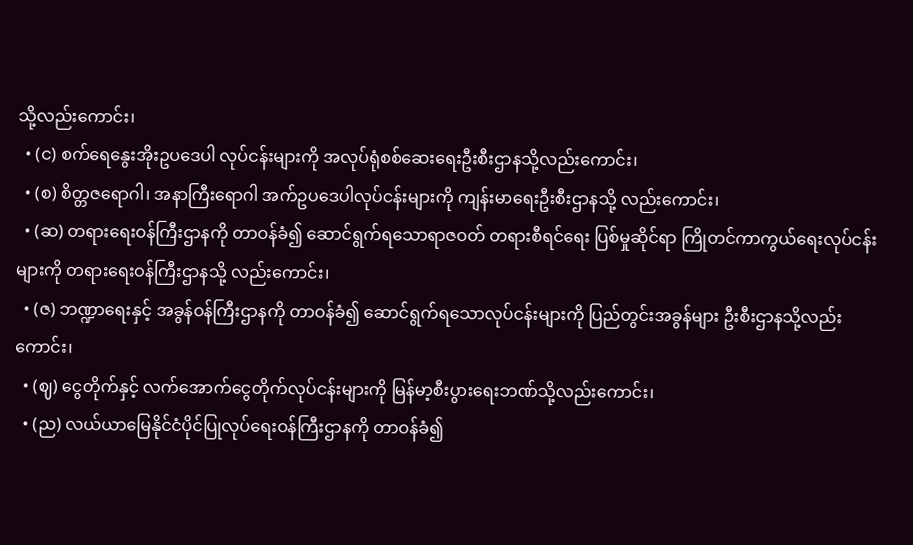သို့လည်းကောင်း၊
  • (င) စက်ရေနွေးအိုးဥပဒေပါ လုပ်ငန်းများကို အလုပ်ရုံစစ်ဆေးရေးဦးစီးဌာနသို့လည်းကောင်း၊
  • (စ) စိတ္တဇရောဂါ၊ အနာကြီးရောဂါ အက်ဥပဒေပါလုပ်ငန်းများကို ကျန်းမာရေးဦးစီးဌာနသို့ လည်းကောင်း၊
  • (ဆ) တရားရေးဝန်ကြီးဌာနကို တာဝန်ခံ၍ ဆောင်ရွက်ရသောရာဇဝတ် တရားစီရင်ရေး ပြစ်မှုဆိုင်ရာ ကြိုတင်ကာကွယ်ရေးလုပ်ငန်းများကို တရားရေးဝန်ကြီးဌာနသို့ လည်းကောင်း၊
  • (ဇ) ဘဏ္ဍာရေးနှင့် အခွန်ဝန်ကြီးဌာနကို တာဝန်ခံ၍ ဆောင်ရွက်ရသောလုပ်ငန်းများကို ပြည်တွင်းအခွန်များ ဦးစီးဌာနသို့လည်းကောင်း၊
  • (ဈ) ငွေတိုက်နှင့် လက်အောက်ငွေတိုက်လုပ်ငန်းများကို မြန်မာ့စီးပွားရေးဘဏ်သို့လည်းကောင်း၊
  • (ည) လယ်ယာမြေနိုင်ငံပိုင်ပြုလုပ်ရေးဝန်ကြီးဌာနကို တာဝန်ခံ၍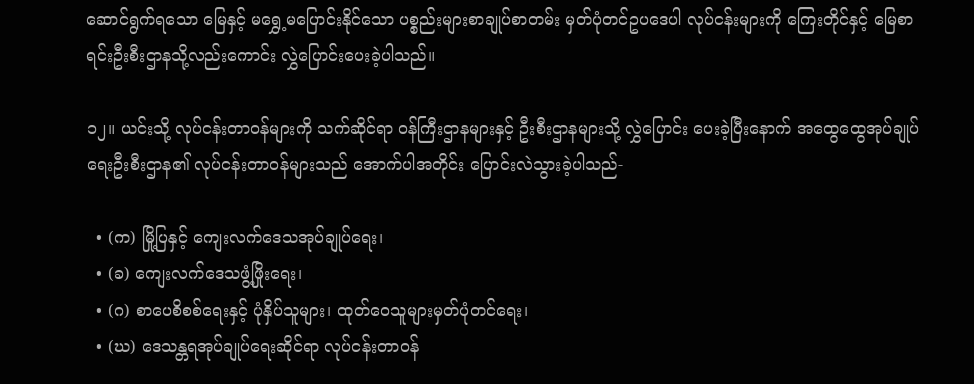ဆောင်ရွက်ရသော မြေနှင့် မရွှေ့မပြောင်းနိုင်သော ပစ္စည်းများစာချုပ်စာတမ်း မှတ်ပုံတင်ဥပဒေပါ လုပ်ငန်းများကို ကြေးတိုင်နှင့် မြေစာရင်းဦးစီးဌာနသို့လည်းကောင်း လွှဲပြောင်းပေးခဲ့ပါသည်။

၁၂။ ယင်းသို့ လုပ်ငန်းတာဝန်များကို သက်ဆိုင်ရာ ဝန်ကြီးဌာနများနှင့် ဦးစီးဌာနများသို့ လွှဲပြောင်း ပေးခဲ့ပြီးနောက် အထွေထွေအုပ်ချုပ်ရေးဦးစီးဌာန၏ လုပ်ငန်းတာဝန်များသည် အောက်ပါအတိုင်း ပြောင်းလဲသွားခဲ့ပါသည်-

  • (က) မြို့ပြနှင့် ကျေးလက်ဒေသအုပ်ချုပ်ရေး၊
  • (ခ) ကျေးလက်ဒေသဖွံ့ဖြိုးရေး၊
  • (ဂ) စာပေစိစစ်ရေးနှင့် ပုံနှိပ်သူများ၊ ထုတ်ဝေသူများမှတ်ပုံတင်ရေး၊
  • (ဃ) ဒေသန္တရအုပ်ချုပ်ရေးဆိုင်ရာ လုပ်ငန်းတာဝန်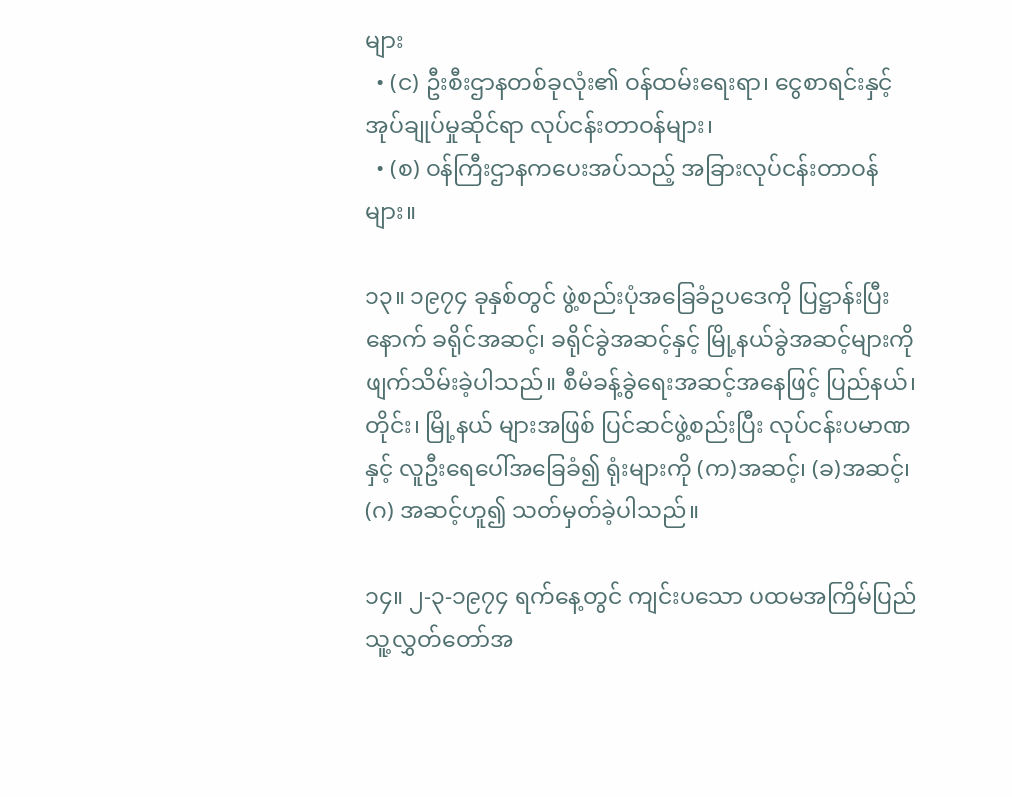များ
  • (င) ဦးစီးဌာနတစ်ခုလုံး၏ ဝန်ထမ်းရေးရာ၊ ငွေစာရင်းနှင့် အုပ်ချုပ်မှုဆိုင်ရာ လုပ်ငန်းတာဝန်များ၊
  • (စ) ဝန်ကြီးဌာနကပေးအပ်သည့် အခြားလုပ်ငန်းတာဝန်များ။

၁၃။ ၁၉၇၄ ခုနှစ်တွင် ဖွဲ့စည်းပုံအခြေခံဥပဒေကို ပြဋ္ဌာန်းပြီးနောက် ခရိုင်အဆင့်၊ ခရိုင်ခွဲအဆင့်နှင့် မြို့နယ်ခွဲအဆင့်များကို ဖျက်သိမ်းခဲ့ပါသည်။ စီမံခန့်ခွဲရေးအဆင့်အနေဖြင့် ပြည်နယ်၊ တိုင်း၊ မြို့နယ် များအဖြစ် ပြင်ဆင်ဖွဲ့စည်းပြီး လုပ်ငန်းပမာဏနှင့် လူဦးရေပေါ်အခြေခံ၍ ရုံးများကို (က)အဆင့်၊ (ခ)အဆင့်၊ (ဂ) အဆင့်ဟူ၍ သတ်မှတ်ခဲ့ပါသည်။

၁၄။ ၂-၃-၁၉၇၄ ရက်နေ့တွင် ကျင်းပသော ပထမအကြိမ်ပြည်သူ့လွှတ်တော်အ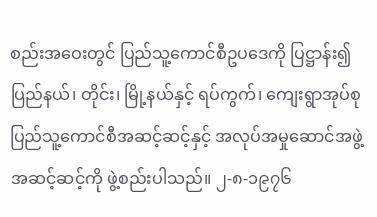စည်းအဝေးတွင် ပြည်သူ့ကောင်စီဥပဒေကို ပြဋ္ဌာန်း၍ ပြည်နယ်၊ တိုင်း၊ မြို့နယ်နှင့် ရပ်ကွက်၊ ကျေးရွာအုပ်စု ပြည်သူ့ကောင်စီအဆင့်ဆင့်နှင့် အလုပ်အမှုဆောင်အဖွဲ့အဆင့်ဆင့်ကို ဖွဲ့စည်းပါသည်။ ၂-၈-၁၉၇၆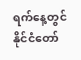ရက်နေ့တွင် နိုင်ငံတော်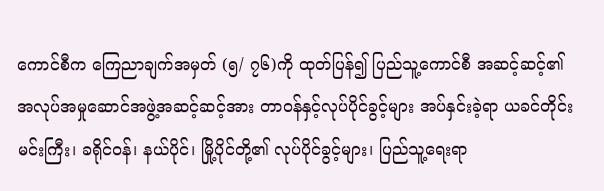ကောင်စီက ကြေညာချက်အမှတ် (၅/ ၇၆)ကို ထုတ်ပြန်၍ ပြည်သူ့ကောင်စီ အဆင့်ဆင့်၏ အလုပ်အမှုဆောင်အဖွဲ့အဆင့်ဆင့်အား တာဝန်နှင့်လုပ်ပိုင်ခွင့်များ အပ်နှင်းခဲ့ရာ ယခင်တိုင်းမင်းကြီး၊ ခရိုင်ဝန်၊ နယ်ပိုင်၊ မြို့ပိုင်တို့၏ လုပ်ပိုင်ခွင့်များ၊ ပြည်သူ့ရေးရာ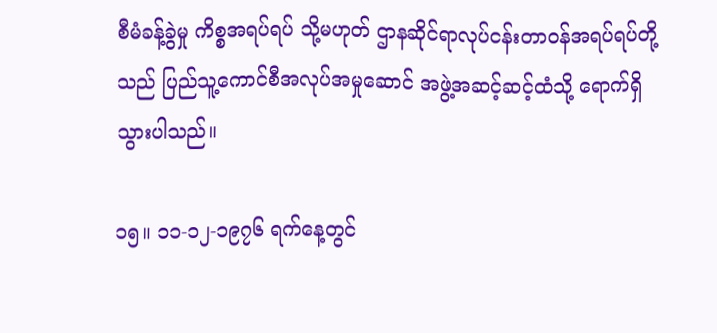စီမံခန့်ခွဲမှု ကိစ္စအရပ်ရပ် သို့မဟုတ် ဌာနဆိုင်ရာလုပ်ငန်းတာဝန်အရပ်ရပ်တို့သည် ပြည်သူ့ကောင်စီအလုပ်အမှုဆောင် အဖွဲ့အဆင့်ဆင့်ထံသို့ ရောက်ရှိသွားပါသည်။

၁၅။ ၁၁-၁၂-၁၉၇၆ ရက်နေ့တွင်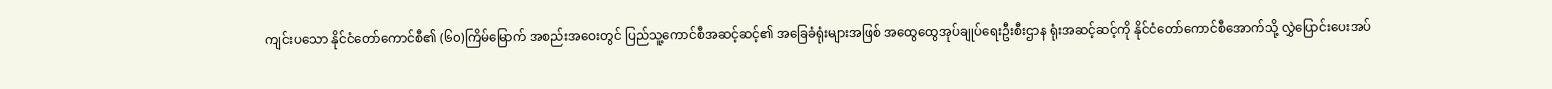ကျင်းပသော နိုင်ငံတော်ကောင်စီ၏ (၆၀)ကြိမ်မြောက် အစည်းအဝေးတွင် ပြည်သူ့ကောင်စီအဆင့်ဆင့်၏ အခြေခံရုံးများအဖြစ် အထွေထွေအုပ်ချုပ်ရေးဦးစီးဌာန ရုံးအဆင့်ဆင့်ကို နိုင်ငံတော်ကောင်စီအောက်သို့ လွှဲပြောင်းပေးအပ်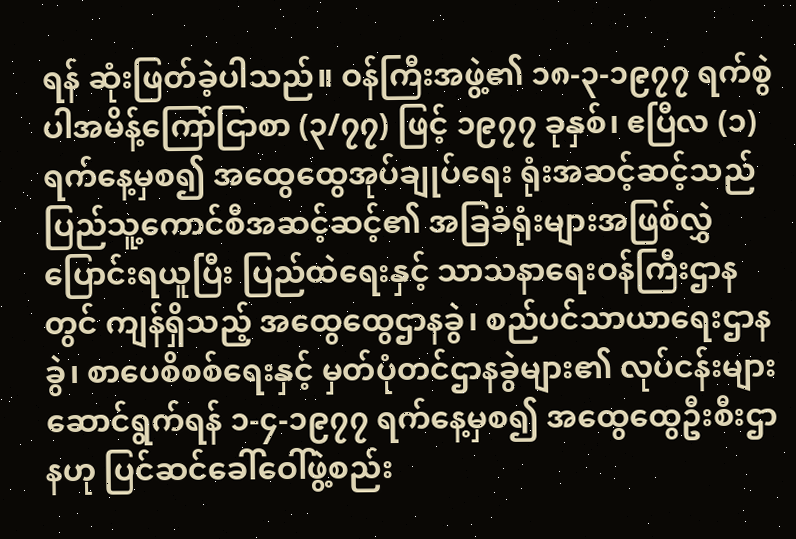ရန် ဆုံးဖြတ်ခဲ့ပါသည်။ ဝန်ကြီးအဖွဲ့၏ ၁၈-၃-၁၉၇၇ ရက်စွဲပါအမိန့်ကြော်ငြာစာ (၃/၇၇) ဖြင့် ၁၉၇၇ ခုနှစ်၊ ဧပြီလ (၁)ရက်နေ့မှစ၍ အထွေထွေအုပ်ချုပ်ရေး ရုံးအဆင့်ဆင့်သည် ပြည်သူ့ကောင်စီအဆင့်ဆင့်၏ အခြခံရုံးများအဖြစ်လွှဲပြောင်းရယူပြီး ပြည်ထဲရေးနှင့် သာသနာရေးဝန်ကြီးဌာနတွင် ကျန်ရှိသည့် အထွေထွေဌာနခွဲ၊ စည်ပင်သာယာရေးဌာနခွဲ၊ စာပေစိစစ်ရေးနှင့် မှတ်ပုံတင်ဌာနခွဲများ၏ လုပ်ငန်းများဆောင်ရွက်ရန် ၁-၄-၁၉၇၇ ရက်နေ့မှစ၍ အထွေထွေဦးစီးဌာနဟု ပြင်ဆင်ခေါ်ဝေါ်ဖွဲ့စည်း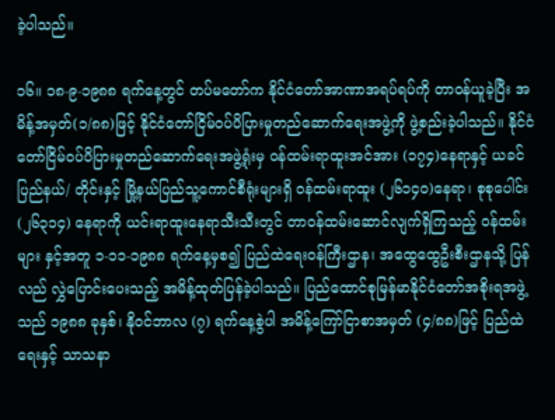ခဲ့ပါသည်။

၁၆။ ၁၈-၉-၁၉၈၈ ရက်နေ့တွင် တပ်မတော်က နိုင်ငံတော်အာဏာအရပ်ရပ်ကို တာဝန်ယူခဲ့ပြီး အမိန့်အမှတ်(၁/၈၈)ဖြင့် နိုင်ငံတော်ငြိမ်ဝပ်ပိပြားမှုတည်ဆောက်ရေးအဖွဲ့ကို ဖွဲ့စည်းခဲ့ပါသည်။ နိုင်ငံတော်ငြိမ်ဝပ်ပိပြားမှုတည်ဆောက်ရေးအဖွဲ့ရုံးမှ ဝန်ထမ်းရာထူးအင်အား (၁၇၄)နေရာနှင့် ယခင် ပြည်နယ်/ တိုင်းနှင့် မြို့နယ်ပြည်သူ့ကောင်စီရုံးများရှိ ဝန်ထမ်းရာထူး (၂၆၁၄၀)နေရာ၊ စုစုပေါင်း (၂၆၃၁၄) နေရာကို ယင်းရာထူးနေရာသီးသီးတွင် တာဝန်ထမ်းဆောင်လျက်ရှိကြသည့် ဝန်ထမ်းများ နှင့်အတူ ၁-၁၁-၁၉၈၈ ရက်နေ့မှစ၍ ပြည်ထဲရေးဝန်ကြီးဌာန၊ အထွေထွေဦးစီးဌာနသို့ ပြန်လည် လွှဲပြောင်းပေးသည့် အမိန့်ထုတ်ပြန်ခဲ့ပါသည်။ ပြည်ထောင်စုမြန်မာနိုင်ငံတော်အစိုးရအဖွဲ့သည် ၁၉၈၈ ခုနှစ်၊ နိုဝင်ဘာလ (၇) ရက်နေ့စွဲပါ အမိန့်ကြော်ငြာစာအမှတ် (၄/၈၈)ဖြင့် ပြည်ထဲရေးနှင့် သာသနာ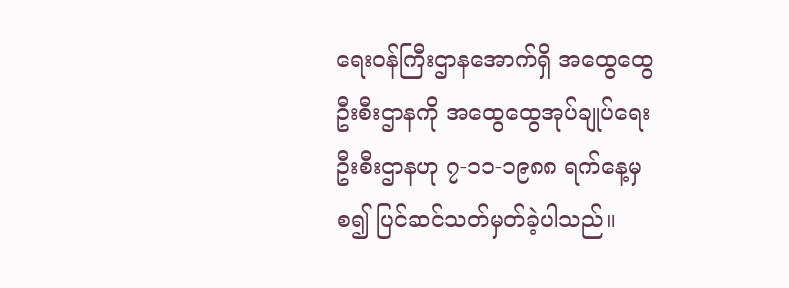ရေးဝန်ကြီးဌာနအောက်ရှိ အထွေထွေဦးစီးဌာနကို အထွေထွေအုပ်ချုပ်ရေးဦးစီးဌာနဟု ၇-၁၁-၁၉၈၈ ရက်နေ့မှစ၍ ပြင်ဆင်သတ်မှတ်ခဲ့ပါသည်။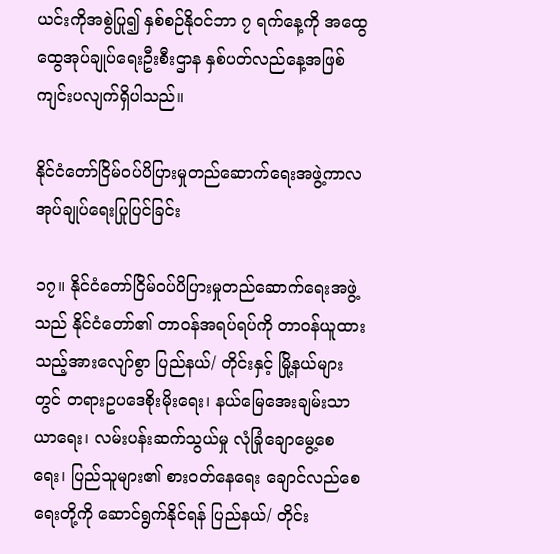ယင်းကိုအစွဲပြု၍ နှစ်စဉ်နိုဝင်ဘာ ၇ ရက်နေ့ကို အထွေထွေအုပ်ချုပ်ရေးဦးစီးဌာန နှစ်ပတ်လည်နေ့အဖြစ် ကျင်းပလျက်ရှိပါသည်။

နိုင်ငံတော်ငြိမ်ဝပ်ပိပြားမှုတည်ဆောက်ရေးအဖွဲ့ကာလ အုပ်ချုပ်ရေးပြုပြင်ခြင်း

၁၇။ နိုင်ငံတော်ငြိမ်ဝပ်ပိပြားမှုတည်ဆောက်ရေးအဖွဲ့သည် နိုင်ငံတော်၏ တာဝန်အရပ်ရပ်ကို တာဝန်ယူထားသည့်အားလျော်စွာ ပြည်နယ်/ တိုင်းနှင့် မြို့နယ်များတွင် တရားဥပဒေစိုးမိုးရေး၊ နယ်မြေအေးချမ်းသာယာရေး၊ လမ်းပန်းဆက်သွယ်မှု လုံခြုံချောမွေ့စေရေး၊ ပြည်သူများ၏ စားဝတ်နေရေး ချောင်လည်စေရေးတို့ကို ဆောင်ရွက်နိုင်ရန် ပြည်နယ်/ တိုင်း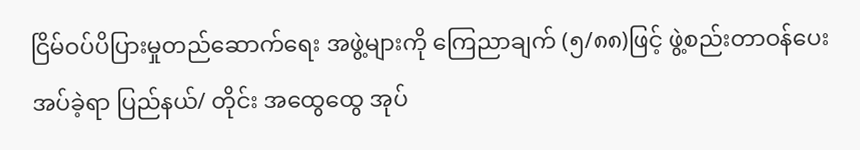ငြိမ်ဝပ်ပိပြားမှုတည်ဆောက်ရေး အဖွဲ့များကို ကြေညာချက် (၅/၈၈)ဖြင့် ဖွဲ့စည်းတာဝန်ပေးအပ်ခဲ့ရာ ပြည်နယ်/ တိုင်း အထွေထွေ အုပ်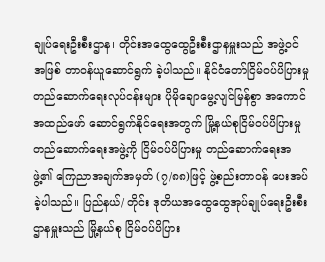ချုပ်ရေးဦးစီးဌာန၊ တိုင်းအထွေထွေဦးစီးဌာနမှူးသည် အဖွဲ့ဝင်အဖြစ် တာဝန်ယူဆောင်ရွက် ခဲ့ပါသည်။ နိုင်ငံတော်ငြိမ်ဝပ်ပိပြားမှုတည်ဆောက်ရေးလုပ်ငန်းများ ပိုမိုချောမွေ့လျင်မြန်စွာ အကောင်အထည်ဖော် ဆောင်ရွက်နိုင်ရေးအတွက် မြို့နယ်စုငြိမ်ဝပ်ပိပြားမှုတည်ဆောက်ရေးအဖွဲ့ကို ငြိမ်ဝပ်ပိပြားမှု တည်ဆောက်ရေးအဖွဲ့၏ ကြေညာအချက်အမှတ် (၇/၈၈)ဖြင့် ဖွဲ့စည်းတာဝန် ပေးအပ်ခဲ့ပါသည်။ ပြည်နယ်/ တိုင်း ဒုတိယအထွေထွေအုပ်ချုပ်ရေးဦးစီးဌာနမှူးသည် မြို့နယ်စု ငြိမ်ဝပ်ပိပြား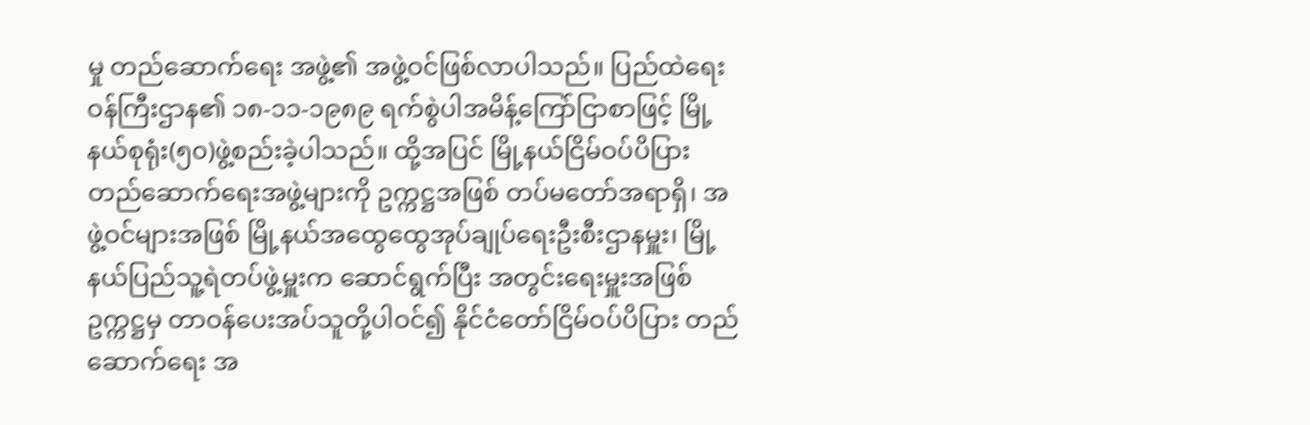မှု တည်ဆောက်ရေး အဖွဲ့၏ အဖွဲ့ဝင်ဖြစ်လာပါသည်။ ပြည်ထဲရေးဝန်ကြီးဌာန၏ ၁၈-၁၁-၁၉၈၉ ရက်စွဲပါအမိန့်ကြော်ငြာစာဖြင့် မြို့နယ်စုရုံး(၅၀)ဖွဲ့စည်းခဲ့ပါသည်။ ထို့အပြင် မြို့နယ်ငြိမ်ဝပ်ပိပြားတည်ဆောက်ရေးအဖွဲ့များကို ဥက္ကဋ္ဌအဖြစ် တပ်မတော်အရာရှိ၊ အဖွဲ့ဝင်များအဖြစ် မြို့နယ်အထွေထွေအုပ်ချုပ်ရေးဦးစီးဌာနမှူး၊ မြို့နယ်ပြည်သူ့ရဲတပ်ဖွဲ့မှူးက ဆောင်ရွက်ပြီး အတွင်းရေးမှူးအဖြစ် ဥက္ကဋ္ဌမှ တာဝန်ပေးအပ်သူတို့ပါဝင်၍ နိုင်ငံတော်ငြိမ်ဝပ်ပိပြား တည်ဆောက်ရေး အ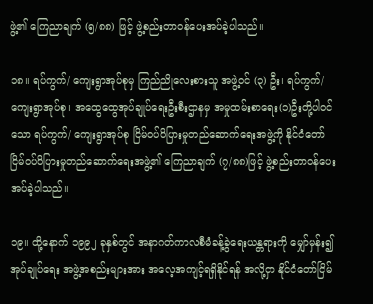ဖွဲ့၏ ကြေညာချက် (၅/၈၈) ဖြင့် ဖွဲ့စည်းတာဝန်ပေးအပ်ခဲ့ပါသည်။

၁၈။ ရပ်ကွက်/ ကျေးရွာအုပ်စုမှ ကြည်ညိုလေးစားသူ အဖွဲ့ဝင် (၃) ဦး၊ ရပ်ကွက်/ ကျေးရွာအုပ်စု၊ အထွေထွေအုပ်ချုပ်ရေးဦးစီးဌာနမှ အမှုထမ်းစာရေး(၁)ဦးတို့ပါဝင်သော ရပ်ကွက်/ ကျေးရွာအုပ်စု ငြိမ်ဝပ်ပိပြားမှုတည်ဆောက်ရေးအဖွဲ့ကို နိုင်ငံတော်ငြိမ်ဝပ်ပိပြားမှုတည်ဆောက်ရေးအဖွဲ့၏ ကြေညာချက် (၇/၈၈)ဖြင့် ဖွဲ့စည်းတာဝန်ပေးအပ်ခဲ့ပါသည်။

၁၉။ ထို့နောက် ၁၉၉၂ ခုနှစ်တွင် အနာဂတ်ကာလစီမံခန့်ခွဲရေးယန္တရားကို မျှော်မှန်း၍ အုပ်ချုပ်ရေး အဖွဲ့အစည်းများအား အလေ့အကျင့်ရရှိနိုင်ရန် အလို့ငှာ နိုင်ငံတော်ငြိမ်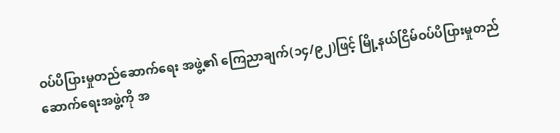ဝပ်ပိပြားမှုတည်ဆောက်ရေး အဖွဲ့၏ ကြေညာချက်(၁၄/၉၂)ဖြင့် မြို့နယ်ငြိမ်ဝပ်ပိပြားမှုတည်ဆောက်ရေးအဖွဲ့ကို အ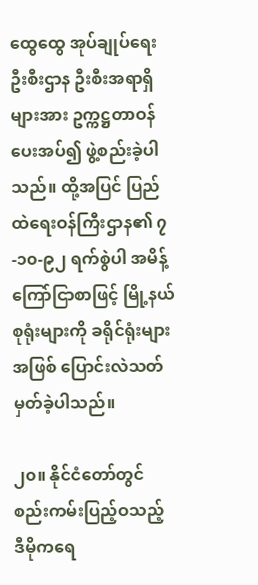ထွေထွေ အုပ်ချုပ်ရေးဦးစီးဌာန ဦးစီးအရာရှိများအား ဥက္ကဋ္ဌတာဝန်ပေးအပ်၍ ဖွဲ့စည်းခဲ့ပါသည်။ ထို့အပြင် ပြည်ထဲရေးဝန်ကြီးဌာန၏ ၇-၁၀-၉၂ ရက်စွဲပါ အမိန့်ကြော်ငြာစာဖြင့် မြို့နယ်စုရုံးများကို ခရိုင်ရုံးများ အဖြစ် ပြောင်းလဲသတ်မှတ်ခဲ့ပါသည်။

၂၀။ နိုင်ငံတော်တွင် စည်းကမ်းပြည့်ဝသည့် ဒီမိုကရေ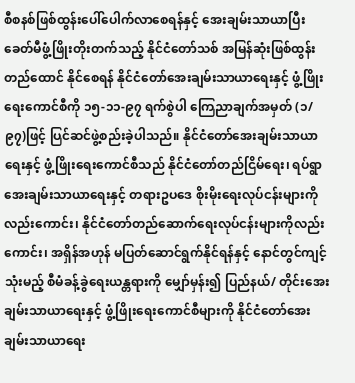စီစနစ်ဖြစ်ထွန်းပေါ်ပေါက်လာစေရန်နှင့် အေးချမ်းသာယာပြီး ခေတ်မီဖွံ့ဖြိုးတိုးတက်သည့် နိုင်ငံတော်သစ် အမြန်ဆုံးဖြစ်ထွန်း တည်ထောင် နိုင်စေရန် နိုင်ငံတော်အေးချမ်းသာယာရေးနှင့် ဖွံ့ဖြိုးရေးကောင်စီကို ၁၅-၁၁-၉၇ ရက်စွဲပါ ကြေညာချက်အမှတ် (၁/၉၇)ဖြင့် ပြင်ဆင်ဖွဲ့စည်းခဲ့ပါသည်။ နိုင်ငံတော်အေးချမ်းသာယာရေးနှင့် ဖွံ့ဖြိုးရေးကောင်စီသည် နိုင်ငံတော်တည်ငြိမ်ရေး၊ ရပ်ရွာအေးချမ်းသာယာရေးနှင့် တရားဥပဒေ စိုးမိုးရေးလုပ်ငန်းများကိုလည်းကောင်း၊ နိုင်ငံတော်တည်ဆောက်ရေးလုပ်ငန်းများကိုလည်းကောင်း၊ အရှိန်အဟုန် မပြတ်ဆောင်ရွက်နိုင်ရန်နှင့် နောင်တွင်ကျင့်သုံးမည့် စီမံခန့်ခွဲရေးယန္တရားကို မျှော်မှန်း၍ ပြည်နယ်/ တိုင်းအေးချမ်းသာယာရေးနှင့် ဖွံ့ဖြိုးရေးကောင်စီများကို နိုင်ငံတော်အေးချမ်းသာယာရေး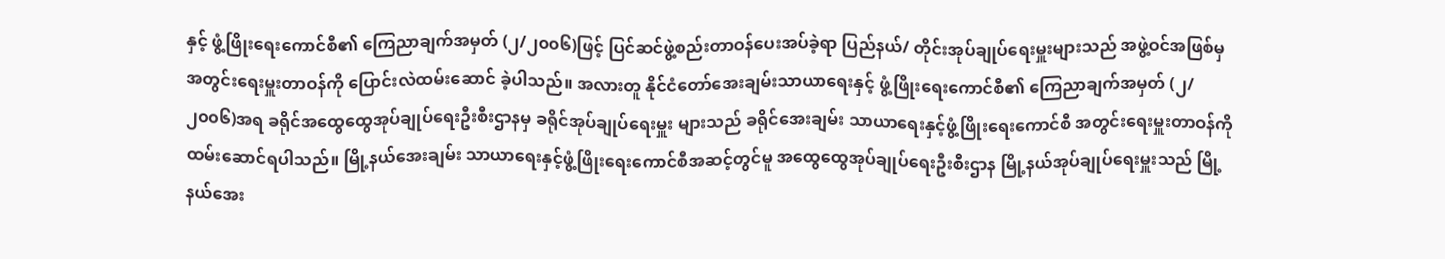နှင့် ဖွံ့ဖြိုးရေးကောင်စီ၏ ကြေညာချက်အမှတ် (၂/၂၀၀၆)ဖြင့် ပြင်ဆင်ဖွဲ့စည်းတာဝန်ပေးအပ်ခဲ့ရာ ပြည်နယ်/ တိုင်းအုပ်ချုပ်ရေးမှူးများသည် အဖွဲ့ဝင်အဖြစ်မှ အတွင်းရေးမှူးတာဝန်ကို ပြောင်းလဲထမ်းဆောင် ခဲ့ပါသည်။ အလားတူ နိုင်ငံတော်အေးချမ်းသာယာရေးနှင့် ဖွံ့ဖြိုးရေးကောင်စီ၏ ကြေညာချက်အမှတ် (၂/၂၀၀၆)အရ ခရိုင်အထွေထွေအုပ်ချုပ်ရေးဦးစီးဌာနမှ ခရိုင်အုပ်ချုပ်ရေးမှူး များသည် ခရိုင်အေးချမ်း သာယာရေးနှင့်ဖွံ့ဖြိုးရေးကောင်စီ အတွင်းရေးမှူးတာဝန်ကို ထမ်းဆောင်ရပါသည်။ မြို့နယ်အေးချမ်း သာယာရေးနှင့်ဖွံ့ဖြိုးရေးကောင်စီအဆင့်တွင်မူ အထွေထွေအုပ်ချုပ်ရေးဦးစီးဌာန မြို့နယ်အုပ်ချုပ်ရေးမှူးသည် မြို့နယ်အေး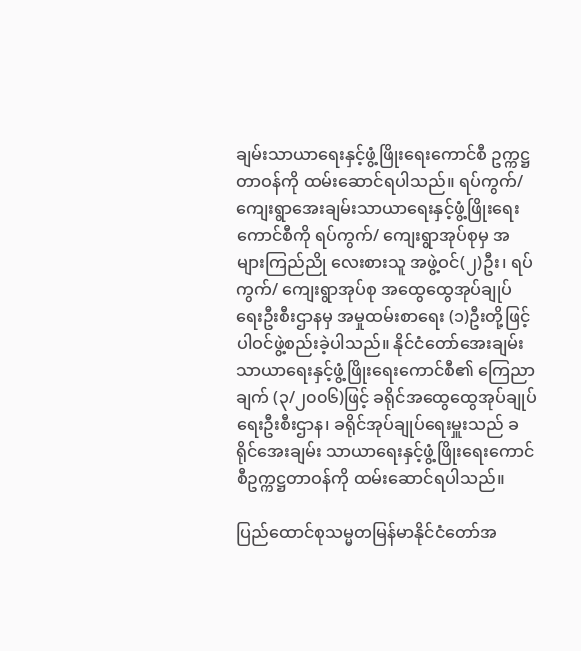ချမ်းသာယာရေးနှင့်ဖွံ့ဖြိုးရေးကောင်စီ ဥက္ကဋ္ဌတာဝန်ကို ထမ်းဆောင်ရပါသည်။ ရပ်ကွက်/ ကျေးရွာအေးချမ်းသာယာရေးနှင့်ဖွံ့ဖြိုးရေးကောင်စီကို ရပ်ကွက်/ ကျေးရွာအုပ်စုမှ အများကြည်ညို လေးစားသူ အဖွဲ့ဝင်(၂)ဦး၊ ရပ်ကွက်/ ကျေးရွာအုပ်စု အထွေထွေအုပ်ချုပ်ရေးဦးစီးဌာနမှ အမှုထမ်းစာရေး (၁)ဦးတို့ဖြင့် ပါဝင်ဖွဲ့စည်းခဲ့ပါသည်။ နိုင်ငံတော်အေးချမ်းသာယာရေးနှင့်ဖွံ့ဖြိုးရေးကောင်စီ၏ ကြေညာချက် (၃/၂၀၀၆)ဖြင့် ခရိုင်အထွေထွေအုပ်ချုပ်ရေးဦးစီးဌာန၊ ခရိုင်အုပ်ချုပ်ရေးမှူးသည် ခရိုင်အေးချမ်း သာယာရေးနှင့်ဖွံ့ဖြိုးရေးကောင်စီဥက္ကဋ္ဌတာဝန်ကို ထမ်းဆောင်ရပါသည်။

ပြည်ထောင်စုသမ္မတမြန်မာနိုင်ငံတော်အ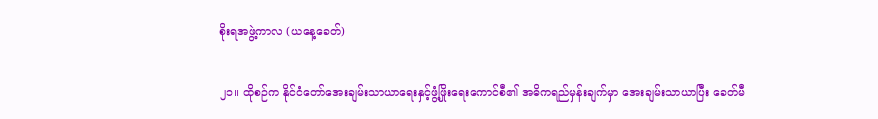စိုးရအဖွဲ့ကာလ (ယနေ့ခေတ်)

၂၁။ ထိုစဉ်က နိုင်ငံတော်အေးချမ်းသာယာရေးနှင့်ဖွံ့ဖြိုးရေးကောင်စီ၏ အဓိကရည်မှန်းချက်မှာ အေးချမ်းသာယာပြီး ခေတ်မီ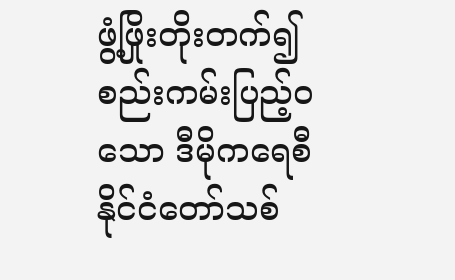ဖွံ့ဖြိုးတိုးတက်၍စည်းကမ်းပြည့်ဝသော ဒီမိုကရေစီနိုင်ငံတော်သစ်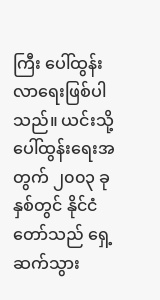ကြီး ပေါ်ထွန်းလာရေးဖြစ်ပါသည်။ ယင်းသို့ ပေါ်ထွန်းရေးအတွက် ၂၀၀၃ ခုနှစ်တွင် နိုင်ငံတော်သည် ရှေ့ဆက်သွား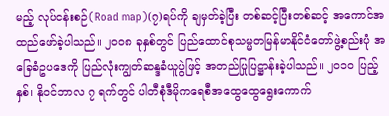မည့် လုပ်ငန်းစဉ်(Road map)(၇)ရပ်ကို ချမှတ်ခဲ့ပြီး တစ်ဆင့်ပြီးတစ်ဆင့် အကောင်အထည်ဖော်ခဲ့ပါသည်။ ၂၀၀၈ ခုနှစ်တွင် ပြည်ထောင်စုသမ္မတမြန်မာနိုင်ငံတော်ဖွဲ့စည်းပုံ အခြေခံဥပဒေကို ပြည်လုံးကျွတ်ဆန္ဒခံယူပွဲဖြင့် အတည်ပြုပြဋ္ဌာန်းခဲ့ပါသည်။ ၂၀၁၀ ပြည့်နှစ်၊ နိုဝင်ဘာလ ၇ ရက်တွင် ပါတီစုံဒီမိုကရေစီအထွေထွေရွေးကောက်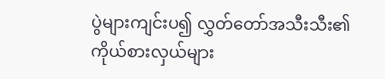ပွဲများကျင်းပ၍ လွှတ်တော်အသီးသီး၏ ကိုယ်စားလှယ်များ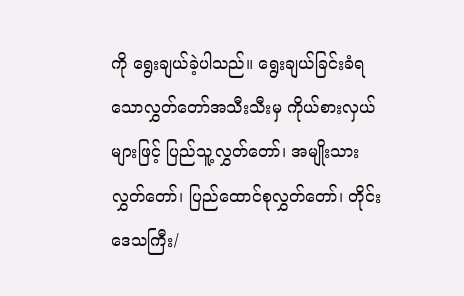ကို ရွေးချယ်ခဲ့ပါသည်။ ရွေးချယ်ခြင်းခံရသောလွှတ်တော်အသီးသီးမှ ကိုယ်စားလှယ်များဖြင့် ပြည်သူ့လွှတ်တော်၊ အမျိုးသားလွှတ်တော်၊ ပြည်ထောင်စုလွှတ်တော်၊ တိုင်းဒေသကြီး/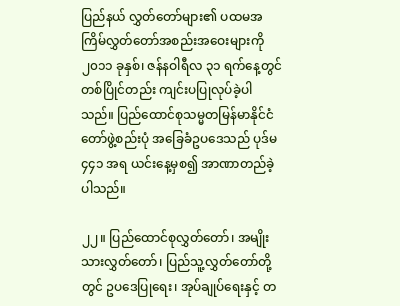ပြည်နယ် လွှတ်တော်များ၏ ပထမအကြိမ်လွှတ်တော်အစည်းအဝေးများကို၂၀၁၁ ခုနှစ်၊ ဇန်နဝါရီလ ၃၁ ရက်နေ့တွင် တစ်ပြိုင်တည်း ကျင်းပပြုလုပ်ခဲ့ပါသည်။ ပြည်ထောင်စုသမ္မတမြန်မာနိုင်ငံတော်ဖွဲ့စည်းပုံ အခြေခံဥပဒေသည် ပုဒ်မ ၄၄၁ အရ ယင်းနေ့မှစ၍ အာဏာတည်ခဲ့ပါသည်။

၂၂။ ပြည်ထောင်စုလွှတ်တော်၊ အမျိုးသားလွှတ်တော်၊ ပြည်သူ့လွှတ်တော်တို့တွင် ဥပဒေပြုရေး၊ အုပ်ချုပ်ရေးနှင့် တ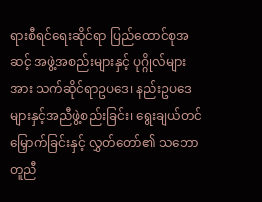ရားစီရင်ရေးဆိုင်ရာ ပြည်ထောင်စုအဆင့် အဖွဲ့အစည်းများနှင့် ပုဂ္ဂိုလ်များအား သက်ဆိုင်ရာဥပဒေ၊ နည်းဥပဒေများနှင့်အညီဖွဲ့စည်းခြင်း၊ ရွေးချယ်တင်မြှောက်ခြင်းနှင့် လွှတ်တော်၏ သဘောတူညီ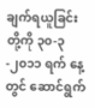ချက်ရယူခြင်းတို့ကို ၃၀-၃-၂၀၁၁ ရက် နေ့တွင် ဆောင်ရွက်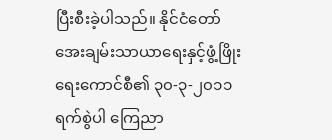ပြီးစီးခဲ့ပါသည်။ နိုင်ငံတော် အေးချမ်းသာယာရေးနှင့်ဖွံ့ဖြိုးရေးကောင်စီ၏ ၃၀-၃-၂၀၁၁ ရက်စွဲပါ ကြေညာ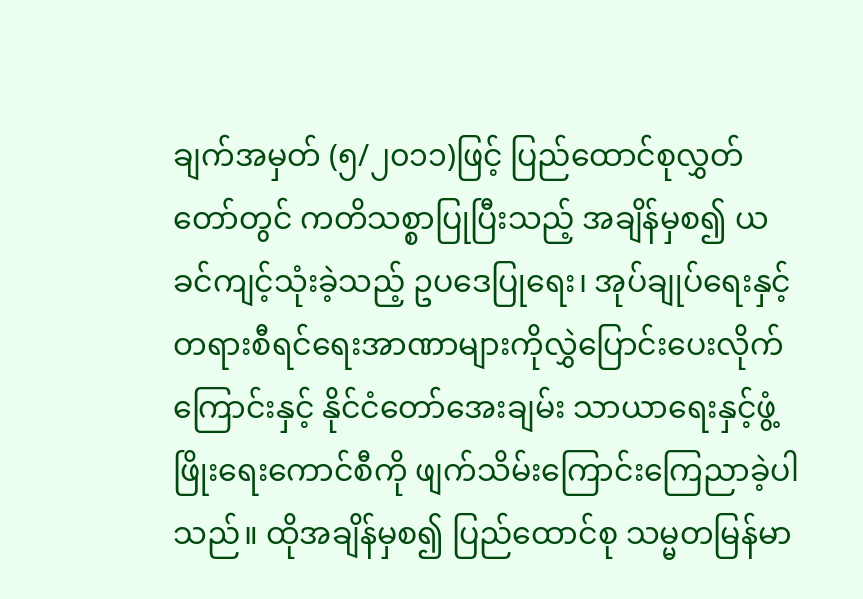ချက်အမှတ် (၅/၂၀၁၁)ဖြင့် ပြည်ထောင်စုလွှတ်တော်တွင် ကတိသစ္စာပြုပြီးသည့် အချိန်မှစ၍ ယခင်ကျင့်သုံးခဲ့သည့် ဥပဒေပြုရေး၊ အုပ်ချုပ်ရေးနှင့် တရားစီရင်ရေးအာဏာများကိုလွှဲပြောင်းပေးလိုက်ကြောင်းနှင့် နိုင်ငံတော်အေးချမ်း သာယာရေးနှင့်ဖွံ့ဖြိုးရေးကောင်စီကို ဖျက်သိမ်းကြောင်းကြေညာခဲ့ပါသည်။ ထိုအချိန်မှစ၍ ပြည်ထောင်စု သမ္မတမြန်မာ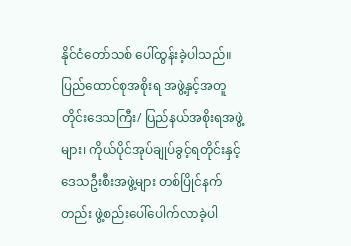နိုင်ငံတော်သစ် ပေါ်ထွန်းခဲ့ပါသည်။ ပြည်ထောင်စုအစိုးရ အဖွဲ့နှင့်အတူ တိုင်းဒေသကြီး/ ပြည်နယ်အစိုးရအဖွဲ့များ၊ ကိုယ်ပိုင်အုပ်ချုပ်ခွင့်ရတိုင်းနှင့် ဒေသဦးစီးအဖွဲ့များ တစ်ပြိုင်နက်တည်း ဖွဲ့စည်းပေါ်ပေါက်လာခဲ့ပါ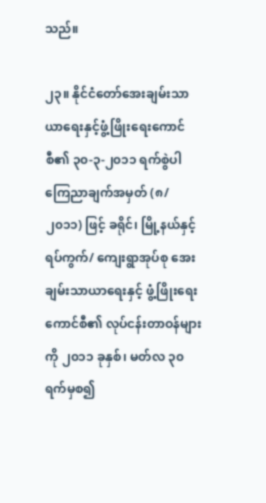သည်။

၂၃။ နိုင်ငံတော်အေးချမ်းသာယာရေးနှင့်ဖွံ့ဖြိုးရေးကောင်စီ၏ ၃၀-၃-၂၀၁၁ ရက်စွဲပါ ကြေညာချက်အမှတ် (၈/၂၀၁၁) ဖြင့် ခရိုင်၊ မြို့နယ်နှင့် ရပ်ကွက်/ ကျေးရွာအုပ်စု အေးချမ်းသာယာရေးနှင့် ဖွံ့ဖြိုးရေးကောင်စီ၏ လုပ်ငန်းတာဝန်များကို ၂၀၁၁ ခုနှစ်၊ မတ်လ ၃၀ ရက်မှစ၍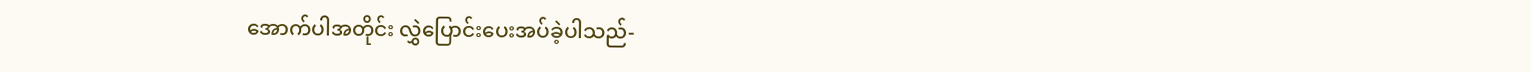အောက်ပါအတိုင်း လွှဲပြောင်းပေးအပ်ခဲ့ပါသည်-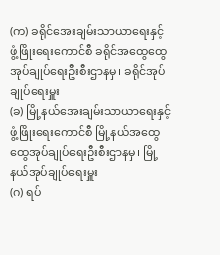(က) ခရိုင်အေးချမ်းသာယာရေးနှင့်ဖွံ့ဖြိုးရေးကောင်စီ ခရိုင်အထွေထွေအုပ်ချုပ်ရေးဦးစီးဌာနမှ၊ ခရိုင်အုပ်ချုပ်ရေးမှူး
(ခ) မြို့နယ်အေးချမ်းသာယာရေးနှင့်ဖွံ့ဖြိုးရေးကောင်စီ မြို့နယ်အထွေထွေအုပ်ချုပ်ရေးဦးစီးဌာနမှ၊ မြို့နယ်အုပ်ချုပ်ရေးမှူး
(ဂ) ရပ်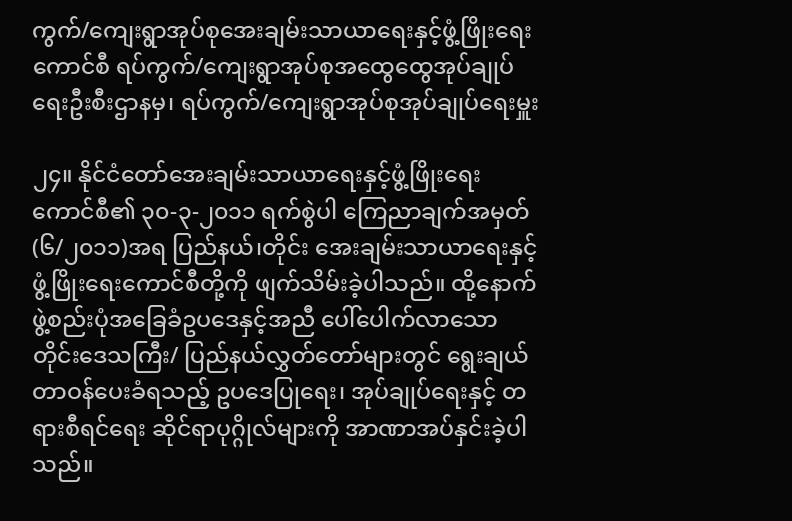ကွက်/ကျေးရွာအုပ်စုအေးချမ်းသာယာရေးနှင့်ဖွံ့ဖြိုးရေးကောင်စီ ရပ်ကွက်/ကျေးရွာအုပ်စုအထွေထွေအုပ်ချုပ်ရေးဦးစီးဌာနမှ၊ ရပ်ကွက်/ကျေးရွာအုပ်စုအုပ်ချုပ်ရေးမှူး

၂၄။ နိုင်ငံတော်အေးချမ်းသာယာရေးနှင့်ဖွံ့ဖြိုးရေးကောင်စီ၏ ၃၀-၃-၂၀၁၁ ရက်စွဲပါ ကြေညာချက်အမှတ် (၆/၂၀၁၁)အရ ပြည်နယ်၊တိုင်း အေးချမ်းသာယာရေးနှင့်ဖွံ့ဖြိုးရေးကောင်စီတို့ကို ဖျက်သိမ်းခဲ့ပါသည်။ ထို့နောက် ဖွဲ့စည်းပုံအခြေခံဥပဒေနှင့်အညီ ပေါ်ပေါက်လာသော တိုင်းဒေသကြီး/ ပြည်နယ်လွှတ်တော်များတွင် ရွေးချယ်တာဝန်ပေးခံရသည့် ဥပဒေပြုရေး၊ အုပ်ချုပ်ရေးနှင့် တရားစီရင်ရေး ဆိုင်ရာပုဂ္ဂိုလ်များကို အာဏာအပ်နှင်းခဲ့ပါသည်။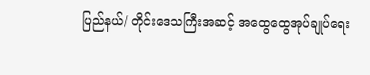ပြည်နယ်/ တိုင်းဒေသကြီးအဆင့် အထွေထွေအုပ်ချုပ်ရေး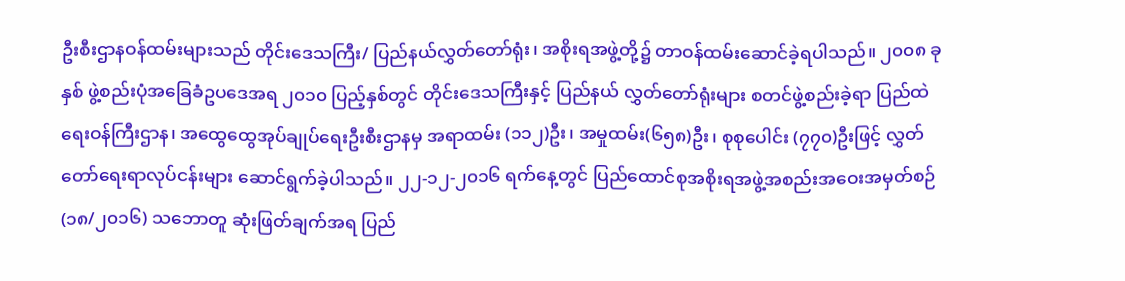ဦးစီးဌာနဝန်ထမ်းများသည် တိုင်းဒေသကြီး/ ပြည်နယ်လွှတ်တော်ရုံး၊ အစိုးရအဖွဲ့တို့၌ တာဝန်ထမ်းဆောင်ခဲ့ရပါသည်။ ၂၀၀၈ ခုနှစ် ဖွဲ့စည်းပုံအခြေခံဥပဒေအရ ၂၀၁၀ ပြည့်နှစ်တွင် တိုင်းဒေသကြီးနှင့် ပြည်နယ် လွှတ်တော်ရုံးများ စတင်ဖွဲ့စည်းခဲ့ရာ ပြည်ထဲရေးဝန်ကြီးဌာန၊ အထွေထွေအုပ်ချုပ်ရေးဦးစီးဌာနမှ အရာထမ်း (၁၁၂)ဦး၊ အမှုထမ်း(၆၅၈)ဦး၊ စုစုပေါင်း (၇၇၀)ဦးဖြင့် လွှတ်တော်ရေးရာလုပ်ငန်းများ ဆောင်ရွက်ခဲ့ပါသည်။ ၂၂-၁၂-၂၀၁၆ ရက်နေ့တွင် ပြည်ထောင်စုအစိုးရအဖွဲ့အစည်းအဝေးအမှတ်စဉ် (၁၈/၂၀၁၆) သဘောတူ ဆုံးဖြတ်ချက်အရ ပြည်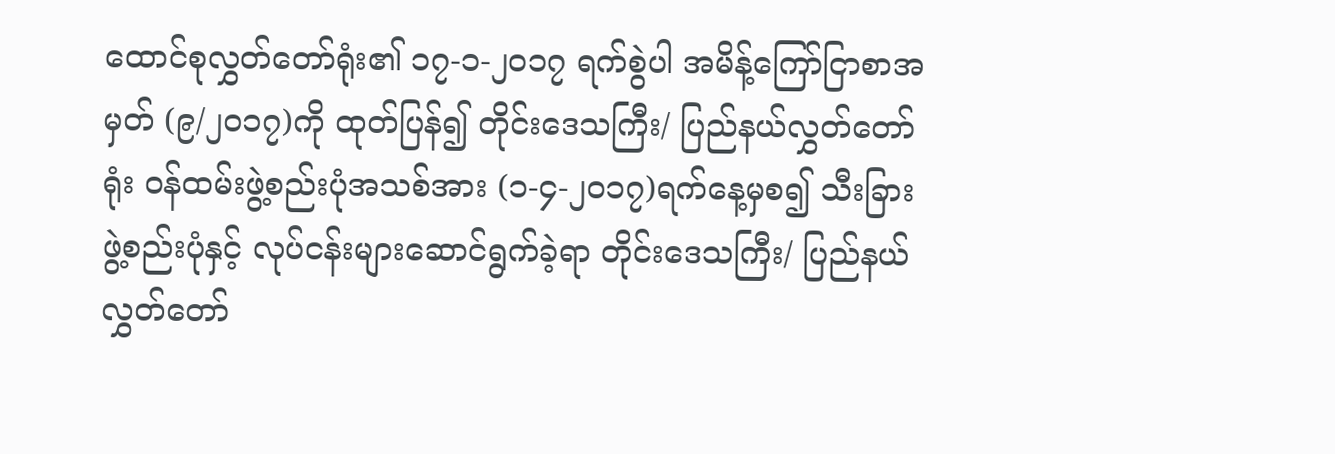ထောင်စုလွှတ်တော်ရုံး၏ ၁၇-၁-၂၀၁၇ ရက်စွဲပါ အမိန့်ကြော်ငြာစာအမှတ် (၉/၂၀၁၇)ကို ထုတ်ပြန်၍ တိုင်းဒေသကြီး/ ပြည်နယ်လွှတ်တော်ရုံး ဝန်ထမ်းဖွဲ့စည်းပုံအသစ်အား (၁-၄-၂၀၁၇)ရက်နေ့မှစ၍ သီးခြားဖွဲ့စည်းပုံနှင့် လုပ်ငန်းများဆောင်ရွက်ခဲ့ရာ တိုင်းဒေသကြီး/ ပြည်နယ် လွှတ်တော်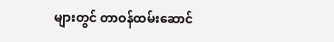များတွင် တာဝန်ထမ်းဆောင်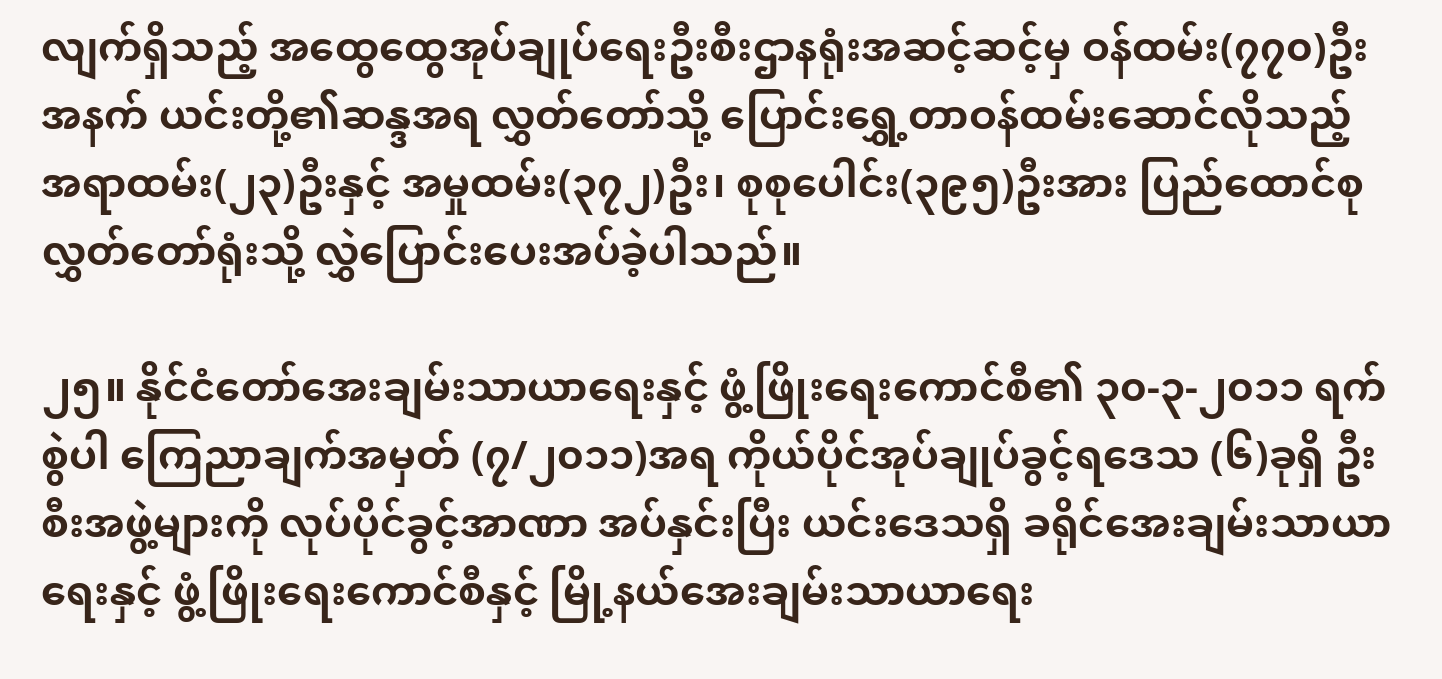လျက်ရှိသည့် အထွေထွေအုပ်ချုပ်ရေးဦးစီးဌာနရုံးအဆင့်ဆင့်မှ ဝန်ထမ်း(၇၇၀)ဦးအနက် ယင်းတို့၏ဆန္ဒအရ လွှတ်တော်သို့ ပြောင်းရွှေ့တာဝန်ထမ်းဆောင်လိုသည့် အရာထမ်း(၂၃)ဦးနှင့် အမှုထမ်း(၃၇၂)ဦး၊ စုစုပေါင်း(၃၉၅)ဦးအား ပြည်ထောင်စုလွှတ်တော်ရုံးသို့ လွှဲပြောင်းပေးအပ်ခဲ့ပါသည်။

၂၅။ နိုင်ငံတော်အေးချမ်းသာယာရေးနှင့် ဖွံ့ဖြိုးရေးကောင်စီ၏ ၃၀-၃-၂၀၁၁ ရက်စွဲပါ ကြေညာချက်အမှတ် (၇/၂၀၁၁)အရ ကိုယ်ပိုင်အုပ်ချုပ်ခွင့်ရဒေသ (၆)ခုရှိ ဦးစီးအဖွဲ့များကို လုပ်ပိုင်ခွင့်အာဏာ အပ်နှင်းပြီး ယင်းဒေသရှိ ခရိုင်အေးချမ်းသာယာရေးနှင့် ဖွံ့ဖြိုးရေးကောင်စီနှင့် မြို့နယ်အေးချမ်းသာယာရေး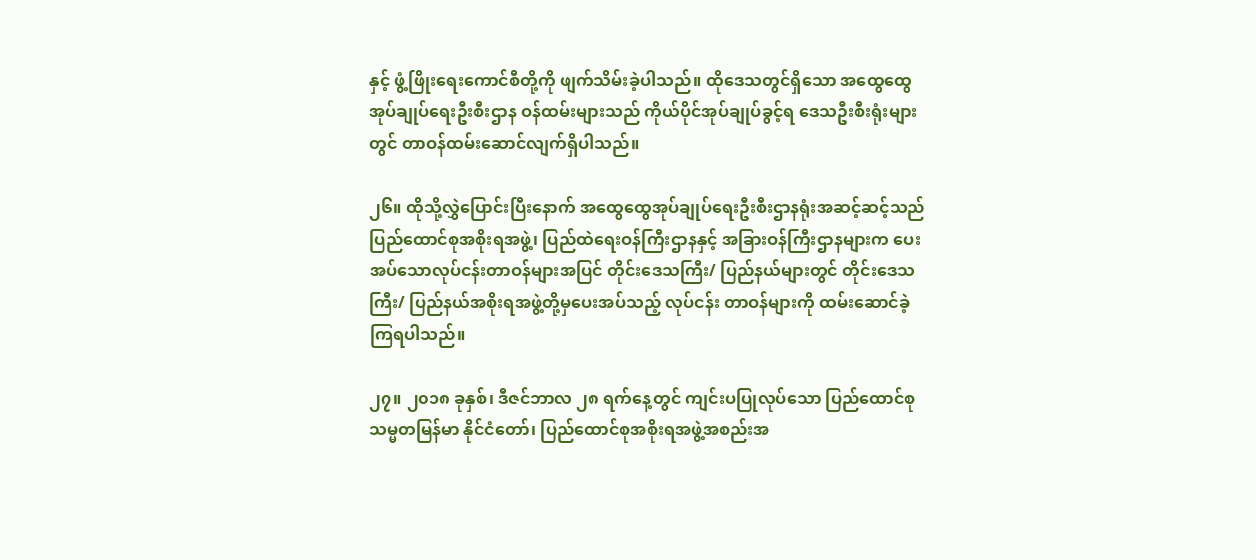နှင့် ဖွံ့ဖြိုးရေးကောင်စီတို့ကို ဖျက်သိမ်းခဲ့ပါသည်။ ထိုဒေသတွင်ရှိသော အထွေထွေအုပ်ချုပ်ရေးဦးစီးဌာန ဝန်ထမ်းများသည် ကိုယ်ပိုင်အုပ်ချုပ်ခွင့်ရ ဒေသဦးစီးရုံးများတွင် တာဝန်ထမ်းဆောင်လျက်ရှိပါသည်။

၂၆။ ထိုသို့လွှဲပြောင်းပြီးနောက် အထွေထွေအုပ်ချုပ်ရေးဦးစီးဌာနရုံးအဆင့်ဆင့်သည် ပြည်ထောင်စုအစိုးရအဖွဲ့၊ ပြည်ထဲရေးဝန်ကြီးဌာနနှင့် အခြားဝန်ကြီးဌာနများက ပေးအပ်သောလုပ်ငန်းတာဝန်များအပြင် တိုင်းဒေသကြီး/ ပြည်နယ်များတွင် တိုင်းဒေသကြီး/ ပြည်နယ်အစိုးရအဖွဲ့တို့မှပေးအပ်သည့် လုပ်ငန်း တာဝန်များကို ထမ်းဆောင်ခဲ့ကြရပါသည်။

၂၇။ ၂၀၁၈ ခုနှစ်၊ ဒီဇင်ဘာလ ၂၈ ရက်နေ့တွင် ကျင်းပပြုလုပ်သော ပြည်ထောင်စုသမ္မတမြန်မာ နိုင်ငံတော်၊ ပြည်ထောင်စုအစိုးရအဖွဲ့အစည်းအ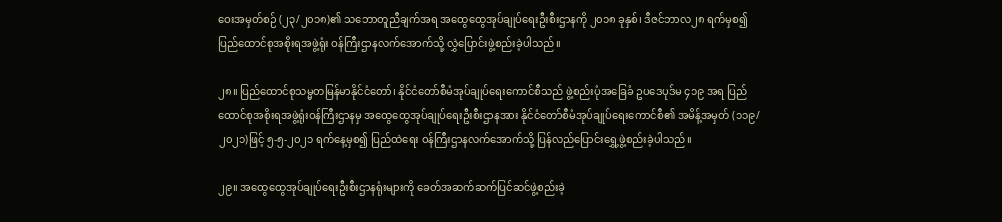ဝေးအမှတ်စဉ် (၂၃/၂၀၁၈)၏ သဘောတူညီချက်အရ အထွေထွေအုပ်ချုပ်ရေးဦးစီးဌာနကို ၂၀၁၈ ခုနှစ်၊ ဒီဇင်ဘာလ၂၈ ရက်မှစ၍ ပြည်ထောင်စုအစိုးရအဖွဲ့ရုံး ဝန်ကြီးဌာနလက်အောက်သို့ လွှဲပြောင်းဖွဲ့စည်းခဲ့ပါသည်။

၂၈။ ပြည်ထောင်စုသမ္မတမြန်မာနိုင်ငံတော်၊ နိုင်ငံတော်စီမံအုပ်ချုပ်ရေးကောင်စီသည် ဖွဲ့စည်းပုံအခြေခံ ဥပဒေပုဒ်မ ၄၁၉ အရ ပြည်ထောင်စုအစိုးရအဖွဲ့ရုံးဝန်ကြီးဌာနမှ အထွေထွေအုပ်ချုပ်ရေးဦးစီးဌာနအား နိုင်ငံတော်စီမံအုပ်ချုပ်ရေးကောင်စီ၏ အမိန့်အမှတ် (၁၁၉/၂၀၂၁)ဖြင့် ၅-၅-၂၀၂၁ ရက်နေ့မှစ၍ ပြည်ထဲရေး ဝန်ကြီးဌာနလက်အောက်သို့ ပြန်လည်ပြောင်းရွှေ့ဖွဲ့စည်းခဲ့ပါသည်။

၂၉။ အထွေထွေအုပ်ချုပ်ရေးဦးစီးဌာနရုံးများကို ခေတ်အဆက်ဆက်ပြင်ဆင်ဖွဲ့စည်းခဲ့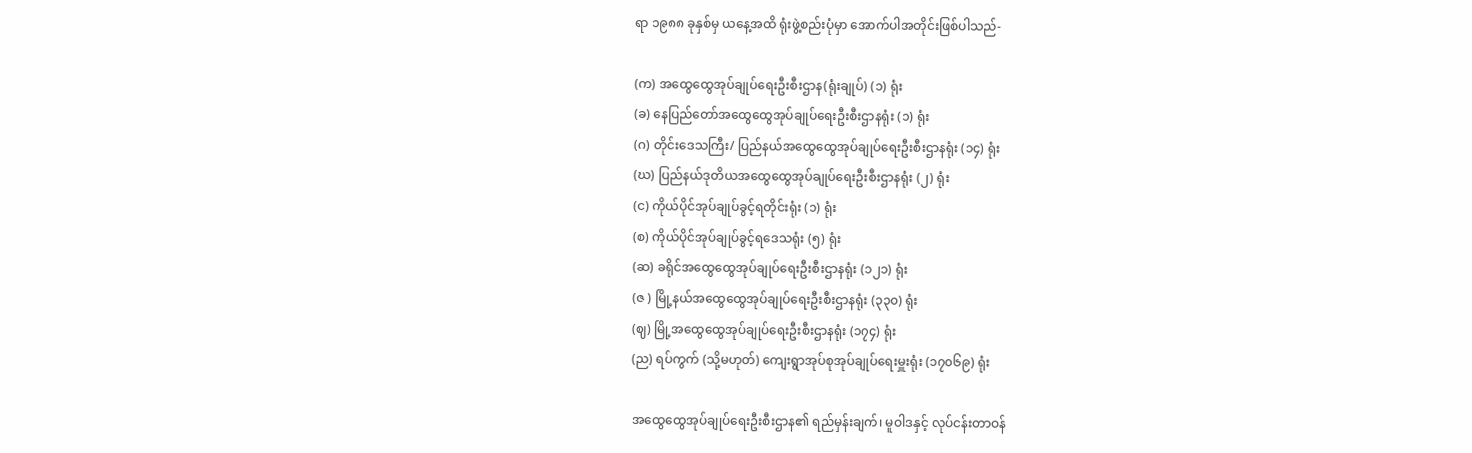ရာ ၁၉၈၈ ခုနှစ်မှ ယနေ့အထိ ရုံးဖွဲ့စည်းပုံမှာ အောက်ပါအတိုင်းဖြစ်ပါသည်-

(က) အထွေထွေအုပ်ချုပ်ရေးဦးစီးဌာန(ရုံးချုပ်) (၁) ရုံး
(ခ) နေပြည်တော်အထွေထွေအုပ်ချုပ်ရေးဦးစီးဌာနရုံး (၁) ရုံး
(ဂ) တိုင်းဒေသကြီး/ ပြည်နယ်အထွေထွေအုပ်ချုပ်ရေးဦးစီးဌာနရုံး (၁၄) ရုံး
(ဃ) ပြည်နယ်ဒုတိယအထွေထွေအုပ်ချုပ်ရေးဦးစီးဌာနရုံး (၂) ရုံး
(င) ကိုယ်ပိုင်အုပ်ချုပ်ခွင့်ရတိုင်းရုံး (၁) ရုံး
(စ) ကိုယ်ပိုင်အုပ်ချုပ်ခွင့်ရဒေသရုံး (၅) ရုံး
(ဆ) ခရိုင်အထွေထွေအုပ်ချုပ်ရေးဦးစီးဌာနရုံး (၁၂၁) ရုံး
(ဇ ) မြို့နယ်အထွေထွေအုပ်ချုပ်ရေးဦးစီးဌာနရုံး (၃၃၀) ရုံး
(ဈ) မြို့အထွေထွေအုပ်ချုပ်ရေးဦးစီးဌာနရုံး (၁၇၄) ရုံး
(ည) ရပ်ကွက် (သို့မဟုတ်) ကျေးရွာအုပ်စုအုပ်ချုပ်ရေးမှူးရုံး (၁၇၀၆၉) ရုံး

အထွေထွေအုပ်ချုပ်ရေးဦးစီးဌာန၏ ရည်မှန်းချက်၊ မူဝါဒနှင့် လုပ်ငန်းတာဝန်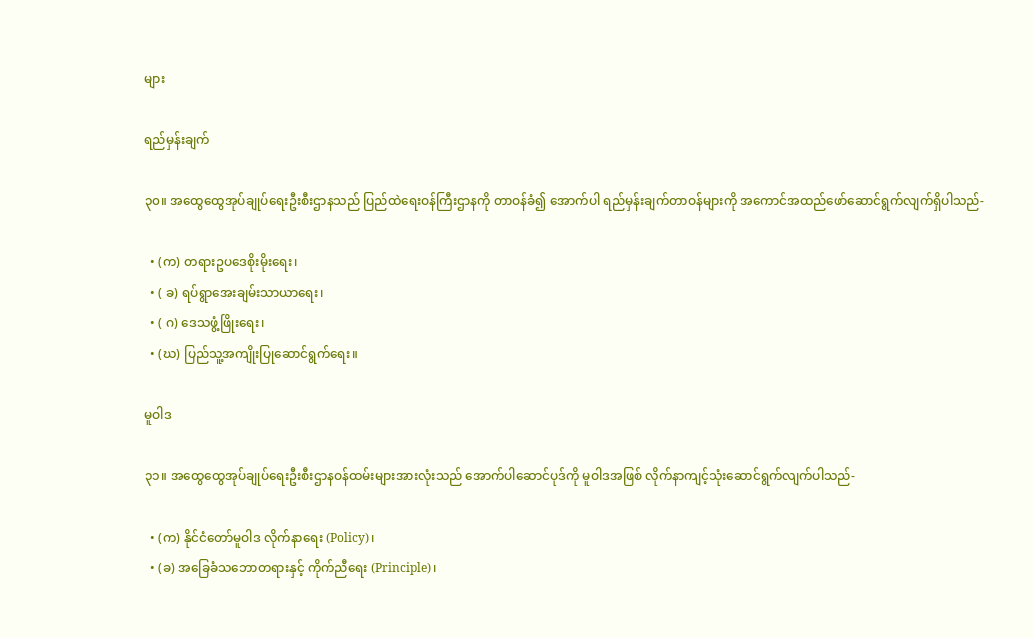များ

ရည်မှန်းချက်

၃၀။ အထွေထွေအုပ်ချုပ်ရေးဦးစီးဌာနသည် ပြည်ထဲရေးဝန်ကြီးဌာနကို တာဝန်ခံ၍ အောက်ပါ ရည်မှန်းချက်တာဝန်များကို အကောင်အထည်ဖော်ဆောင်ရွက်လျက်ရှိပါသည်-

  • (က) တရားဥပဒေစိုးမိုးရေး၊
  • ( ခ) ရပ်ရွာအေးချမ်းသာယာရေး၊
  • ( ဂ) ဒေသဖွံ့ဖြိုးရေး၊
  • (ဃ) ပြည်သူ့အကျိုးပြုဆောင်ရွက်ရေး။

မူဝါဒ

၃၁။ အထွေထွေအုပ်ချုပ်ရေးဦးစီးဌာနဝန်ထမ်းများအားလုံးသည် အောက်ပါဆောင်ပုဒ်ကို မူဝါဒအဖြစ် လိုက်နာကျင့်သုံးဆောင်ရွက်လျက်ပါသည်-

  • (က) နိုင်ငံတော်မူဝါဒ လိုက်နာရေး (Policy)၊
  • (ခ) အခြေခံသဘောတရားနှင့် ကိုက်ညီရေး (Principle)၊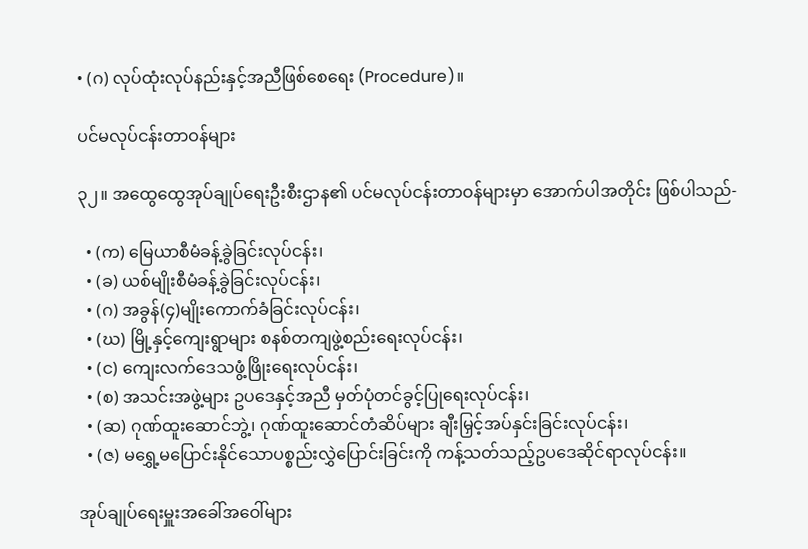• (ဂ) လုပ်ထုံးလုပ်နည်းနှင့်အညီဖြစ်စေရေး (Procedure)။

ပင်မလုပ်ငန်းတာဝန်များ

၃၂။ အထွေထွေအုပ်ချုပ်ရေးဦးစီးဌာန၏ ပင်မလုပ်ငန်းတာဝန်များမှာ အောက်ပါအတိုင်း ဖြစ်ပါသည်-

  • (က) မြေယာစီမံခန့်ခွဲခြင်းလုပ်ငန်း၊
  • (ခ) ယစ်မျိုးစီမံခန့်ခွဲခြင်းလုပ်ငန်း၊
  • (ဂ) အခွန်(၄)မျိုးကောက်ခံခြင်းလုပ်ငန်း၊
  • (ဃ) မြို့နှင့်ကျေးရွာများ စနစ်တကျဖွဲ့စည်းရေးလုပ်ငန်း၊
  • (င) ကျေးလက်ဒေသဖွံ့ဖြိုးရေးလုပ်ငန်း၊
  • (စ) အသင်းအဖွဲ့များ ဥပဒေနှင့်အညီ မှတ်ပုံတင်ခွင့်ပြုရေးလုပ်ငန်း၊
  • (ဆ) ဂုဏ်ထူးဆောင်ဘွဲ့၊ ဂုဏ်ထူးဆောင်တံဆိပ်များ ချီးမြှင့်အပ်နှင်းခြင်းလုပ်ငန်း၊
  • (ဇ) မရွှေ့မပြောင်းနိုင်သောပစ္စည်းလွှဲပြောင်းခြင်းကို ကန့်သတ်သည့်ဥပဒေဆိုင်ရာလုပ်ငန်း။

အုပ်ချုပ်ရေးမှူးအခေါ်အဝေါ်များ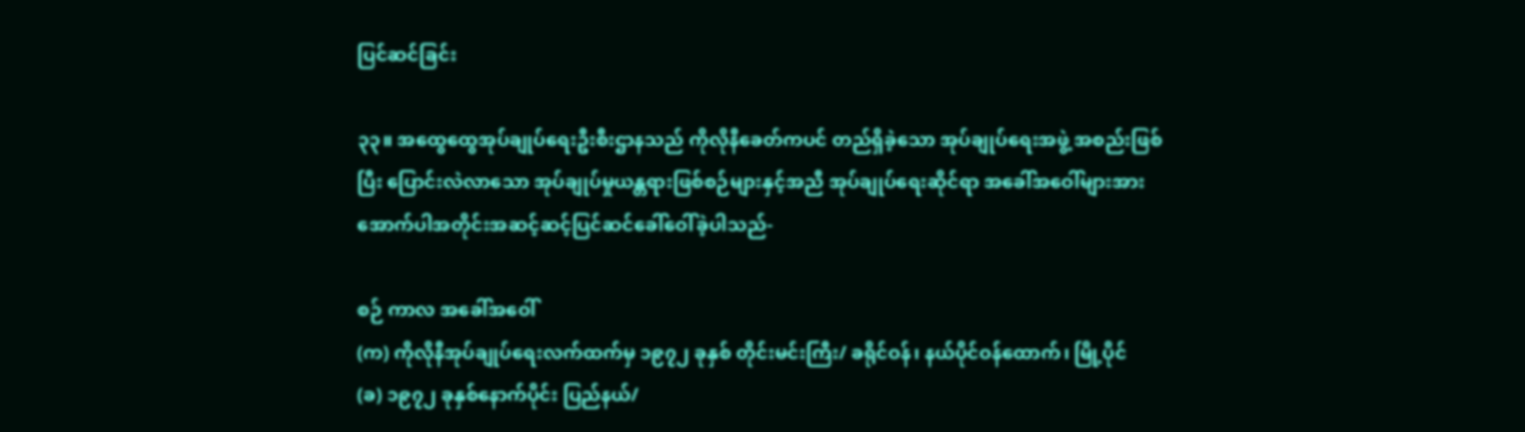ပြင်ဆင်ခြင်း

၃၃။ အထွေထွေအုပ်ချုပ်ရေးဦးစီးဌာနသည် ကိုလိုနီခေတ်ကပင် တည်ရှိခဲ့သော အုပ်ချုပ်ရေးအဖွဲ့ အစည်းဖြစ်ပြီး ပြောင်းလဲလာသော အုပ်ချုပ်မှုယန္တရားဖြစ်စဉ်များနှင့်အညီ အုပ်ချုပ်ရေးဆိုင်ရာ အခေါ်အဝေါ်များအား အောက်ပါအတိုင်းအဆင့်ဆင့်ပြင်ဆင်ခေါ်ဝေါ်ခဲ့ပါသည်-

စဉ် ကာလ အခေါ်အဝေါ်
(က) ကိုလိုနီအုပ်ချုပ်ရေးလက်ထက်မှ ၁၉၇၂ ခုနှစ် တိုင်းမင်းကြီး/ ခရိုင်ဝန်၊ နယ်ပိုင်ဝန်ထောက်၊ မြို့ပိုင်
(ခ) ၁၉၇၂ ခုနှစ်နောက်ပိုင်း ပြည်နယ်/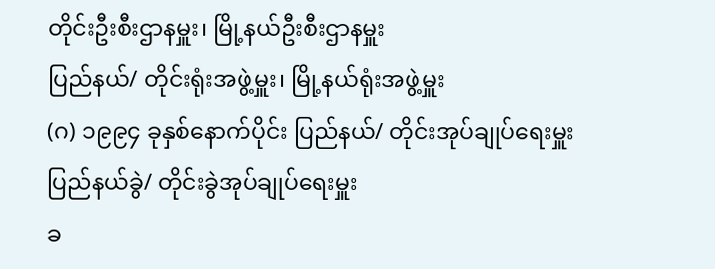တိုင်းဦးစီးဌာနမှူး၊ မြို့နယ်ဦးစီးဌာနမှူး
ပြည်နယ်/ တိုင်းရုံးအဖွဲ့မှူး၊ မြို့နယ်ရုံးအဖွဲ့မှူး
(ဂ) ၁၉၉၄ ခုနှစ်နောက်ပိုင်း ပြည်နယ်/ တိုင်းအုပ်ချုပ်ရေးမှူး
ပြည်နယ်ခွဲ/ တိုင်းခွဲအုပ်ချုပ်ရေးမှူး
ခ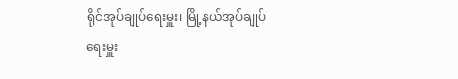ရိုင်အုပ်ချုပ်ရေးမှူး၊ မြို့နယ်အုပ်ချုပ်ရေးမှူး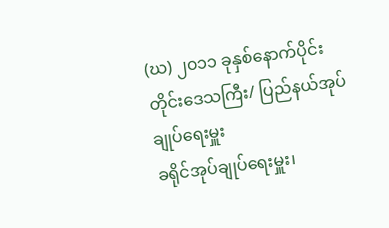(ဃ) ၂၀၁၁ ခုနှစ်နောက်ပိုင်း တိုင်းဒေသကြီး/ ပြည်နယ်အုပ်ချုပ်ရေးမှူး
ခရိုင်အုပ်ချုပ်ရေးမှူး၊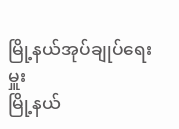မြို့နယ်အုပ်ချုပ်ရေးမှူး
မြို့နယ်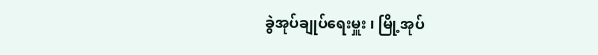ခွဲအုပ်ချုပ်ရေးမှူး ၊ မြို့အုပ်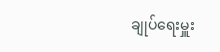ချုပ်ရေးမှူး